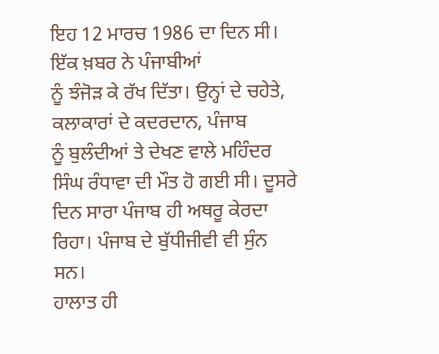ਇਹ 12 ਮਾਰਚ 1986 ਦਾ ਦਿਨ ਸੀ। ਇੱਕ ਖ਼ਬਰ ਨੇ ਪੰਜਾਬੀਆਂ
ਨੂੰ ਝੰਜੋੜ ਕੇ ਰੱਖ ਦਿੱਤਾ। ਉਨ੍ਹਾਂ ਦੇ ਚਹੇਤੇ, ਕਲਾਕਾਰਾਂ ਦੇ ਕਦਰਦਾਨ, ਪੰਜਾਬ
ਨੂੰ ਬੁਲੰਦੀਆਂ ਤੇ ਦੇਖਣ ਵਾਲੇ ਮਹਿੰਦਰ ਸਿੰਘ ਰੰਧਾਵਾ ਦੀ ਮੌਤ ਹੋ ਗਈ ਸੀ। ਦੂਸਰੇ
ਦਿਨ ਸਾਰਾ ਪੰਜਾਬ ਹੀ ਅਥਰੂ ਕੇਰਦਾ ਰਿਹਾ। ਪੰਜਾਬ ਦੇ ਬੁੱਧੀਜੀਵੀ ਵੀ ਸੁੰਨ ਸਨ।
ਹਾਲਾਤ ਹੀ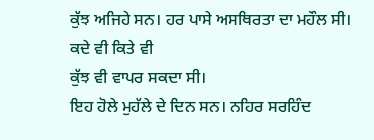ਕੁੱਝ ਅਜਿਹੇ ਸਨ। ਹਰ ਪਾਸੇ ਅਸਥਿਰਤਾ ਦਾ ਮਹੌਲ ਸੀ। ਕਦੇ ਵੀ ਕਿਤੇ ਵੀ
ਕੁੱਝ ਵੀ ਵਾਪਰ ਸਕਦਾ ਸੀ।
ਇਹ ਹੋਲੇ ਮੁਹੱਲੇ ਦੇ ਦਿਨ ਸਨ। ਨਹਿਰ ਸਰਹਿੰਦ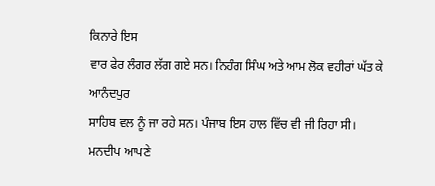ਕਿਨਾਰੇ ਇਸ
ਵਾਰ ਫੇਰ ਲੰਗਰ ਲੱਗ ਗਏ ਸਨ। ਨਿਹੰਗ ਸਿੰਘ ਅਤੇ ਆਮ ਲੋਕ ਵਹੀਰਾਂ ਘੱਤ ਕੇ ਆਨੰਦਪੁਰ
ਸਾਹਿਬ ਵਲ ਨੂੰ ਜਾ ਰਹੇ ਸਨ। ਪੰਜਾਬ ਇਸ ਹਾਲ ਵਿੱਚ ਵੀ ਜੀ ਰਿਹਾ ਸੀ। ਮਨਦੀਪ ਆਪਣੇ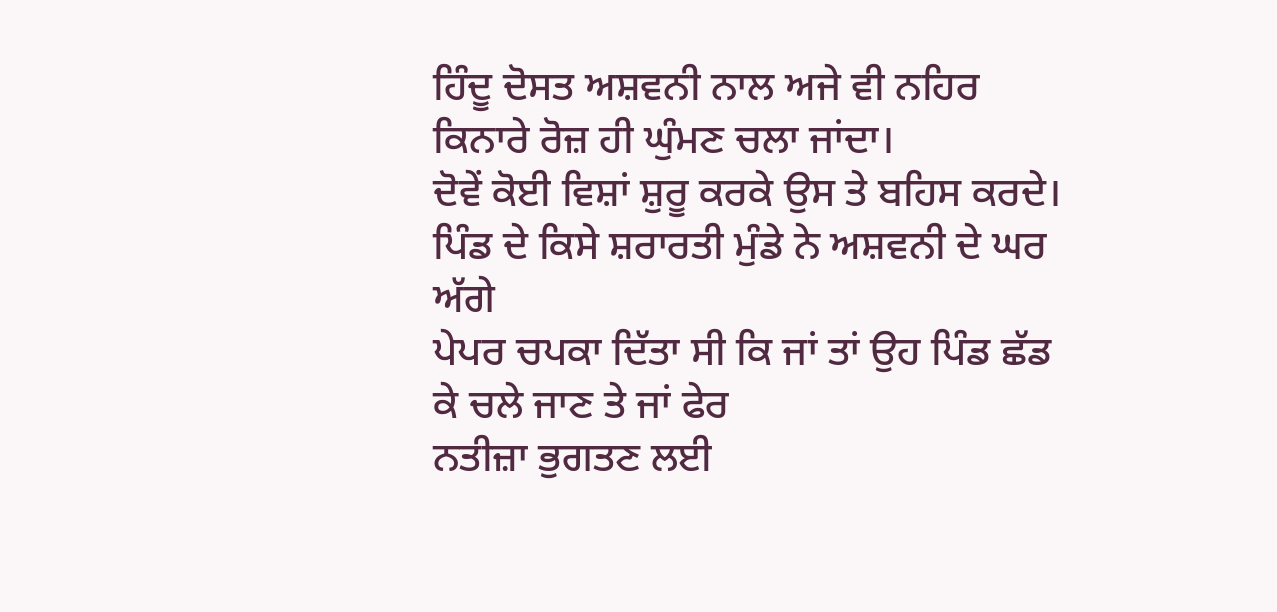ਹਿੰਦੂ ਦੋਸਤ ਅਸ਼ਵਨੀ ਨਾਲ ਅਜੇ ਵੀ ਨਹਿਰ ਕਿਨਾਰੇ ਰੋਜ਼ ਹੀ ਘੁੰਮਣ ਚਲਾ ਜਾਂਦਾ।
ਦੋਵੇਂ ਕੋਈ ਵਿਸ਼ਾਂ ਸ਼ੁਰੂ ਕਰਕੇ ਉਸ ਤੇ ਬਹਿਸ ਕਰਦੇ।
ਪਿੰਡ ਦੇ ਕਿਸੇ ਸ਼ਰਾਰਤੀ ਮੁੰਡੇ ਨੇ ਅਸ਼ਵਨੀ ਦੇ ਘਰ ਅੱਗੇ
ਪੇਪਰ ਚਪਕਾ ਦਿੱਤਾ ਸੀ ਕਿ ਜਾਂ ਤਾਂ ਉਹ ਪਿੰਡ ਛੱਡ ਕੇ ਚਲੇ ਜਾਣ ਤੇ ਜਾਂ ਫੇਰ
ਨਤੀਜ਼ਾ ਭੁਗਤਣ ਲਈ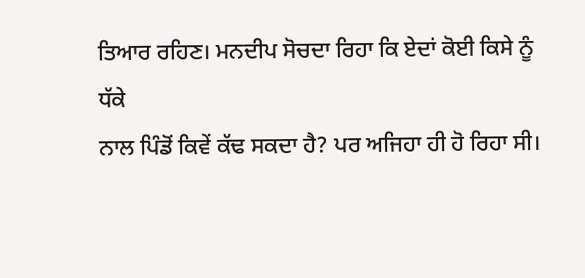ਤਿਆਰ ਰਹਿਣ। ਮਨਦੀਪ ਸੋਚਦਾ ਰਿਹਾ ਕਿ ਏਦਾਂ ਕੋਈ ਕਿਸੇ ਨੂੰ ਧੱਕੇ
ਨਾਲ ਪਿੰਡੋਂ ਕਿਵੇਂ ਕੱਢ ਸਕਦਾ ਹੈ? ਪਰ ਅਜਿਹਾ ਹੀ ਹੋ ਰਿਹਾ ਸੀ।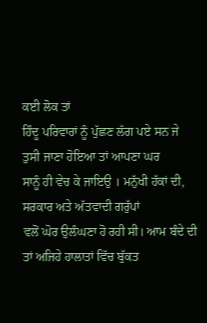ਕਈ ਲੋਕ ਤਾਂ
ਹਿੰਦੂ ਪਰਿਵਾਰਾਂ ਨੂੰ ਪੁੱਛਣ ਲੱਗ ਪਏ ਸਨ ਜੇ ਤੁਸੀ ਜਾਣਾ ਹੋਇਆ ਤਾਂ ਆਪਣਾ ਘਰ
ਸਾਨੂੰ ਹੀ ਵੇਚ ਕੇ ਜਾਇਉ । ਮਨੁੱਖੀ ਹੱਕਾਂ ਦੀ, ਸਰਕਾਰ ਅਤੇ ਅੱਤਵਾਦੀ ਗਰੁੱਪਾਂ
ਵਲੋਂ ਘੋਰ ਉਲੰਘਣਾ ਹੋ ਰਹੀ ਸੀ। ਆਮ ਬੰਦੇ ਦੀ ਤਾਂ ਅਜਿਹੇ ਹਾਲਾਤਾਂ ਵਿੱਚ ਬੁੱਕਤ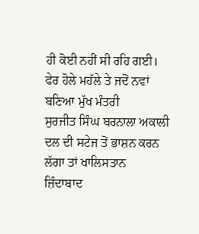ਹੀ ਕੋਈ ਨਹੀਂ ਸੀ ਰਹਿ ਗਈ।
ਫੇਰ ਹੋਲੇ ਮਹੱਲੇ ਤੇ ਜਦੋਂ ਨਵਾਂ ਬਣਿਆ ਮੁੱਖ ਮੰਤਰੀ
ਸੁਰਜੀਤ ਸਿੰਘ ਬਰਨਾਲਾ ਅਕਾਲੀ ਦਲ ਦੀ ਸਟੇਜ ਤੋਂ ਭਾਸ਼ਨ ਕਰਨ ਲੱਗਾ ਤਾਂ ਖਾਲਿਸਤਾਨ
ਜ਼ਿੰਦਾਬਾਦ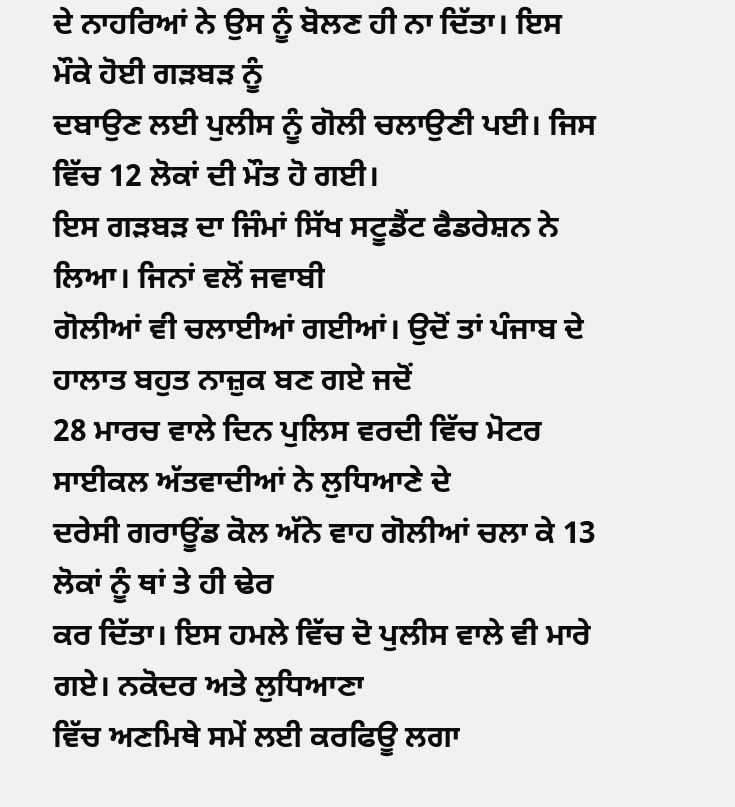ਦੇ ਨਾਹਰਿਆਂ ਨੇ ਉਸ ਨੂੰ ਬੋਲਣ ਹੀ ਨਾ ਦਿੱਤਾ। ਇਸ ਮੌਕੇ ਹੋਈ ਗੜਬੜ ਨੂੰ
ਦਬਾਉਣ ਲਈ ਪੁਲੀਸ ਨੂੰ ਗੋਲੀ ਚਲਾਉਣੀ ਪਈ। ਜਿਸ ਵਿੱਚ 12 ਲੋਕਾਂ ਦੀ ਮੌਤ ਹੋ ਗਈ।
ਇਸ ਗੜਬੜ ਦਾ ਜਿੰਮਾਂ ਸਿੱਖ ਸਟੂਡੈਂਟ ਫੈਡਰੇਸ਼ਨ ਨੇ ਲਿਆ। ਜਿਨਾਂ ਵਲੋਂ ਜਵਾਬੀ
ਗੋਲੀਆਂ ਵੀ ਚਲਾਈਆਂ ਗਈਆਂ। ਉਦੋਂ ਤਾਂ ਪੰਜਾਬ ਦੇ ਹਾਲਾਤ ਬਹੁਤ ਨਾਜ਼ੁਕ ਬਣ ਗਏ ਜਦੋਂ
28 ਮਾਰਚ ਵਾਲੇ ਦਿਨ ਪੁਲਿਸ ਵਰਦੀ ਵਿੱਚ ਮੋਟਰ ਸਾਈਕਲ ਅੱਤਵਾਦੀਆਂ ਨੇ ਲੁਧਿਆਣੇ ਦੇ
ਦਰੇਸੀ ਗਰਾਊਂਡ ਕੋਲ ਅੱਨੇ ਵਾਹ ਗੋਲੀਆਂ ਚਲਾ ਕੇ 13 ਲੋਕਾਂ ਨੂੰ ਥਾਂ ਤੇ ਹੀ ਢੇਰ
ਕਰ ਦਿੱਤਾ। ਇਸ ਹਮਲੇ ਵਿੱਚ ਦੋ ਪੁਲੀਸ ਵਾਲੇ ਵੀ ਮਾਰੇ ਗਏ। ਨਕੋਦਰ ਅਤੇ ਲੁਧਿਆਣਾ
ਵਿੱਚ ਅਣਮਿਥੇ ਸਮੇਂ ਲਈ ਕਰਫਿਊ ਲਗਾ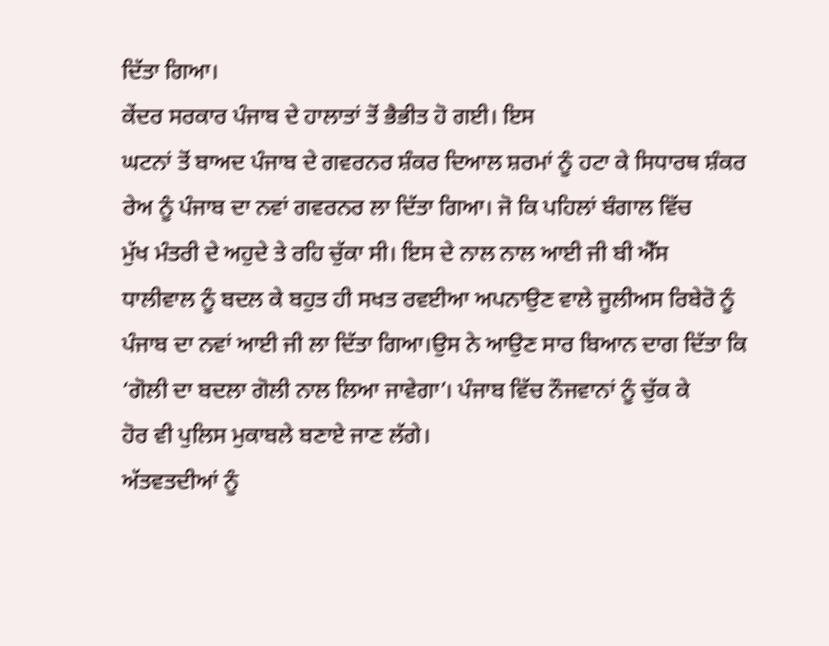ਦਿੱਤਾ ਗਿਆ।
ਕੇਂਦਰ ਸਰਕਾਰ ਪੰਜਾਬ ਦੇ ਹਾਲਾਤਾਂ ਤੋਂ ਭੈਭੀਤ ਹੋ ਗਈ। ਇਸ
ਘਟਨਾਂ ਤੋਂ ਬਾਅਦ ਪੰਜਾਬ ਦੇ ਗਵਰਨਰ ਸ਼ੰਕਰ ਦਿਆਲ ਸ਼ਰਮਾਂ ਨੂੰ ਹਟਾ ਕੇ ਸਿਧਾਰਥ ਸ਼ੰਕਰ
ਰੇਅ ਨੂੰ ਪੰਜਾਬ ਦਾ ਨਵਾਂ ਗਵਰਨਰ ਲਾ ਦਿੱਤਾ ਗਿਆ। ਜੋ ਕਿ ਪਹਿਲਾਂ ਬੰਗਾਲ ਵਿੱਚ
ਮੁੱਖ ਮੰਤਰੀ ਦੇ ਅਹੁਦੇ ਤੇ ਰਹਿ ਚੁੱਕਾ ਸੀ। ਇਸ ਦੇ ਨਾਲ ਨਾਲ ਆਈ ਜੀ ਬੀ ਐੱਸ
ਧਾਲੀਵਾਲ ਨੂੰ ਬਦਲ ਕੇ ਬਹੁਤ ਹੀ ਸਖਤ ਰਵਈਆ ਅਪਨਾਉਣ ਵਾਲੇ ਜੂਲੀਅਸ ਰਿਬੇਰੋ ਨੂੰ
ਪੰਜਾਬ ਦਾ ਨਵਾਂ ਆਈ ਜੀ ਲਾ ਦਿੱਤਾ ਗਿਆ।ਉਸ ਨੇ ਆਉਣ ਸਾਰ ਬਿਆਨ ਦਾਗ ਦਿੱਤਾ ਕਿ
‘ਗੋਲੀ ਦਾ ਬਦਲਾ ਗੋਲੀ ਨਾਲ ਲਿਆ ਜਾਵੇਗਾ’। ਪੰਜਾਬ ਵਿੱਚ ਨੌਜਵਾਨਾਂ ਨੂੰ ਚੁੱਕ ਕੇ
ਹੋਰ ਵੀ ਪੁਲਿਸ ਮੁਕਾਬਲੇ ਬਣਾਏ ਜਾਣ ਲੱਗੇ।
ਅੱਤਵਤਦੀਆਂ ਨੂੰ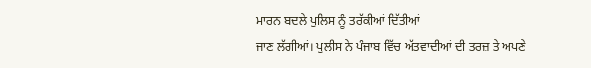ਮਾਰਨ ਬਦਲੇ ਪੁਲਿਸ ਨੂੰ ਤਰੱਕੀਆਂ ਦਿੱਤੀਆਂ
ਜਾਣ ਲੱਗੀਆਂ। ਪੁਲੀਸ ਨੇ ਪੰਜਾਬ ਵਿੱਚ ਅੱਤਵਾਦੀਆਂ ਦੀ ਤਰਜ਼ ਤੇ ਅਪਣੇ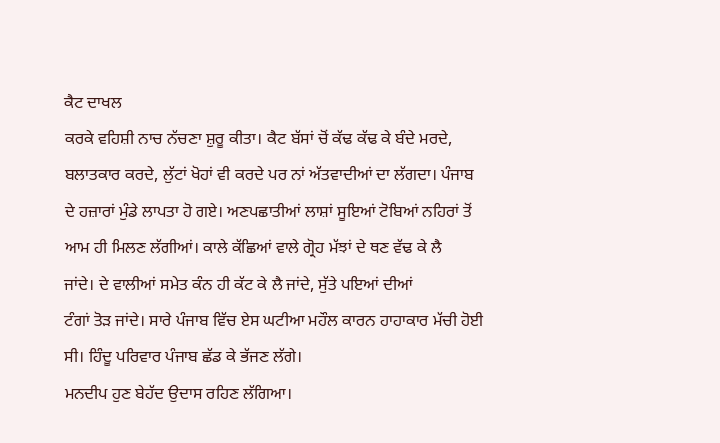ਕੈਟ ਦਾਖਲ
ਕਰਕੇ ਵਹਿਸ਼ੀ ਨਾਚ ਨੱਚਣਾ ਸ਼ੁਰੂ ਕੀਤਾ। ਕੈਟ ਬੱਸਾਂ ਚੋਂ ਕੱਢ ਕੱਢ ਕੇ ਬੰਦੇ ਮਰਦੇ,
ਬਲਾਤਕਾਰ ਕਰਦੇ, ਲੁੱਟਾਂ ਖੋਹਾਂ ਵੀ ਕਰਦੇ ਪਰ ਨਾਂ ਅੱਤਵਾਦੀਆਂ ਦਾ ਲੱਗਦਾ। ਪੰਜਾਬ
ਦੇ ਹਜ਼ਾਰਾਂ ਮੁੰਡੇ ਲਾਪਤਾ ਹੋ ਗਏ। ਅਣਪਛਾਤੀਆਂ ਲਾਸ਼ਾਂ ਸੂਇਆਂ ਟੋਬਿਆਂ ਨਹਿਰਾਂ ਤੋਂ
ਆਮ ਹੀ ਮਿਲਣ ਲੱਗੀਆਂ। ਕਾਲੇ ਕੱਛਿਆਂ ਵਾਲੇ ਗ੍ਰੋਹ ਮੱਝਾਂ ਦੇ ਥਣ ਵੱਢ ਕੇ ਲੈ
ਜਾਂਦੇ। ਦੇ ਵਾਲੀਆਂ ਸਮੇਤ ਕੰਨ ਹੀ ਕੱਟ ਕੇ ਲੈ ਜਾਂਦੇ, ਸੁੱਤੇ ਪਇਆਂ ਦੀਆਂ
ਟੰਗਾਂ ਤੋੜ ਜਾਂਦੇ। ਸਾਰੇ ਪੰਜਾਬ ਵਿੱਚ ਏਸ ਘਟੀਆ ਮਹੌਲ ਕਾਰਨ ਹਾਹਾਕਾਰ ਮੱਚੀ ਹੋਈ
ਸੀ। ਹਿੰਦੂ ਪਰਿਵਾਰ ਪੰਜਾਬ ਛੱਡ ਕੇ ਭੱਜਣ ਲੱਗੇ।
ਮਨਦੀਪ ਹੁਣ ਬੇਹੱਦ ਉਦਾਸ ਰਹਿਣ ਲੱਗਿਆ।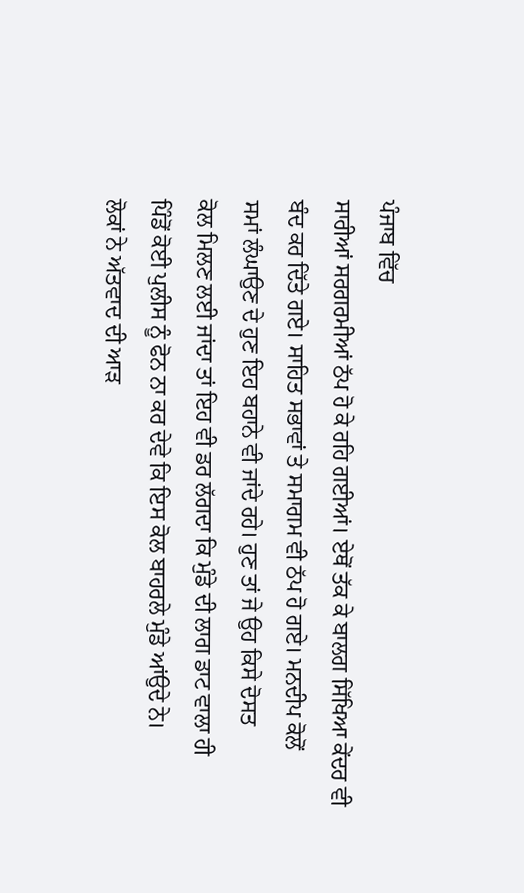ਪੰਜਾਬ ਵਿੱਚ
ਸਾਰੀਆਂ ਸਰਗਰਮੀਆਂ ਠੱਪ ਹੋ ਕੇ ਰਹਿ ਗਈਆਂ। ਏਥੋਂ ਤੱਕ ਕੇ ਬਾਲਗ ਸਿੱਖਿਆ ਕੇਂਦਰ ਵੀ
ਬੰਦ ਕਰ ਦਿੱਤੇ ਗਏ। ਸਾਹਿਤ ਸਭਾਵਾਂ ਤੇ ਸਮਾਗਮ ਵੀ ਠੱਪ ਹੋ ਗਏ। ਮਨਦੀਪ ਕੋਲੋਂ
ਸਮਾਂ ਲੰਘਾਉਣ ਦੇ ਹੁਣ ਇਹ ਬਹਾਨੇ ਵੀ ਜਾਂਦੇ ਰਹੇ। ਹੁਣ ਤਾਂ ਜੇ ਉਹ ਕਿਸੇ ਦੋਸਤ
ਕੋਲ ਮਿਲਣ ਲਈ ਜਾਂਦਾ ਤਾਂ ਇਹ ਵੀ ਡਰ ਲੱਗਦਾ ਕਿ ਮੁੰਡੇ ਦੀ ਲਾਗ ਡਾਟ ਵਾਲਾ ਹੀ
ਪਿੰਡੋਂ ਕੋਈ ਪੁਲੀਸ ਨੂੰ ਫੋਨ ਨਾ ਕਰ ਦੇਵੇ ਕਿ ਇਸ ਕੋਲ ਬਾਹਰਲੇ ਮੁੰਡੇ ਆਂਉਦੇ ਨੇ।
ਲੋਕਾਂ ਨੇ ਅੱਤਵਾਦ ਦੀ ਆੜ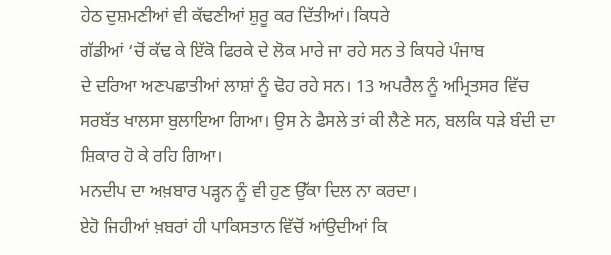ਹੇਠ ਦੁਸ਼ਮਣੀਆਂ ਵੀ ਕੱਢਣੀਆਂ ਸ਼ੁਰੂ ਕਰ ਦਿੱਤੀਆਂ। ਕਿਧਰੇ
ਗੱਡੀਆਂ ‘ਚੋਂ ਕੱਢ ਕੇ ਇੱਕੋ ਫਿਰਕੇ ਦੇ ਲੋਕ ਮਾਰੇ ਜਾ ਰਹੇ ਸਨ ਤੇ ਕਿਧਰੇ ਪੰਜਾਬ
ਦੇ ਦਰਿਆ ਅਣਪਛਾਤੀਆਂ ਲਾਸ਼ਾਂ ਨੂੰ ਢੋਹ ਰਹੇ ਸਨ। 13 ਅਪਰੈਲ ਨੂੰ ਅਮ੍ਰਿਤਸਰ ਵਿੱਚ
ਸਰਬੱਤ ਖਾਲਸਾ ਬੁਲਾਇਆ ਗਿਆ। ਉਸ ਨੇ ਫੈਸਲੇ ਤਾਂ ਕੀ ਲੈਣੇ ਸਨ, ਬਲਕਿ ਧੜੇ ਬੰਦੀ ਦਾ
ਸ਼ਿਕਾਰ ਹੋ ਕੇ ਰਹਿ ਗਿਆ।
ਮਨਦੀਪ ਦਾ ਅਖ਼ਬਾਰ ਪੜ੍ਹਨ ਨੂੰ ਵੀ ਹੁਣ ਉੱਕਾ ਦਿਲ ਨਾ ਕਰਦਾ।
ਏਹੋ ਜਿਹੀਆਂ ਖ਼ਬਰਾਂ ਹੀ ਪਾਕਿਸਤਾਨ ਵਿੱਚੋਂ ਆਂਉਦੀਆਂ ਕਿ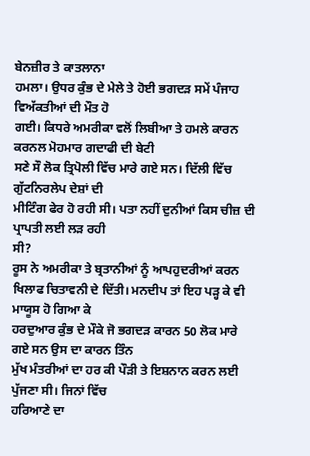ਬੇਨਜ਼ੀਰ ਤੇ ਕਾਤਲਾਨਾ
ਹਮਲਾ। ਉਧਰ ਕੁੰਭ ਦੇ ਮੇਲੇ ਤੇ ਹੋਈ ਭਗਦੜ ਸਮੇਂ ਪੰਜਾਹ ਵਿਅੱਕਤੀਆਂ ਦੀ ਮੌਤ ਹੋ
ਗਈ। ਕਿਧਰੇ ਅਮਰੀਕਾ ਵਲੋਂ ਲਿਬੀਆ ਤੇ ਹਮਲੇ ਕਾਰਨ ਕਰਨਲ ਮੋਹਮਾਰ ਗਦਾਫੀ ਦੀ ਬੇਟੀ
ਸਣੇ ਸੌ ਲੋਕ ਤ੍ਰਿਪੋਲੀ ਵਿੱਚ ਮਾਰੇ ਗਏ ਸਨ। ਦਿੱਲੀ ਵਿੱਚ ਗੁੱਟਨਿਰਲੇਪ ਦੇਸ਼ਾਂ ਦੀ
ਮੀਟਿੰਗ ਫੇਰ ਹੋ ਰਹੀ ਸੀ। ਪਤਾ ਨਹੀਂ ਦੁਨੀਆਂ ਕਿਸ ਚੀਜ਼ ਦੀ ਪ੍ਰਾਪਤੀ ਲਈ ਲੜ ਰਹੀ
ਸੀ?
ਰੂਸ ਨੇ ਅਮਰੀਕਾ ਤੇ ਬ੍ਰਤਾਨੀਆਂ ਨੂੰ ਆਪਹੁਦਰੀਆਂ ਕਰਨ
ਖਿਲਾਫ ਚਿਤਾਵਨੀ ਦੇ ਦਿੱਤੀ। ਮਨਦੀਪ ਤਾਂ ਇਹ ਪੜ੍ਹ ਕੇ ਵੀ ਮਾਯੂਸ ਹੋ ਗਿਆ ਕੇ
ਹਰਦੁਆਰ ਕੁੰਭ ਦੇ ਮੌਕੇ ਜੋ ਭਗਦੜ ਕਾਰਨ 50 ਲੋਕ ਮਾਰੇ ਗਏ ਸਨ ਉਸ ਦਾ ਕਾਰਨ ਤਿੰਨ
ਮੁੱਖ ਮੰਤਰੀਆਂ ਦਾ ਹਰ ਕੀ ਪੌੜੀ ਤੇ ਇਸ਼ਨਾਨ ਕਰਨ ਲਈ ਪੁੱਜਣਾ ਸੀ। ਜਿਨਾਂ ਵਿੱਚ
ਹਰਿਆਣੇ ਦਾ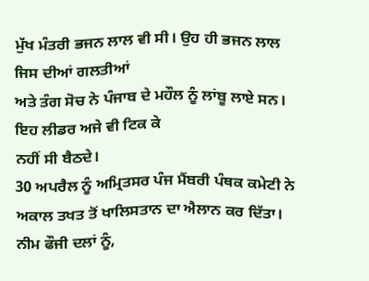ਮੁੱਖ ਮੰਤਰੀ ਭਜਨ ਲਾਲ ਵੀ ਸੀ। ਉਹ ਹੀ ਭਜਨ ਲਾਲ ਜਿਸ ਦੀਆਂ ਗਲਤੀਆਂ
ਅਤੇ ਤੰਗ ਸੋਚ ਨੇ ਪੰਜਾਬ ਦੇ ਮਹੌਲ ਨੂੰ ਲਾਂਬੂ ਲਾਏ ਸਨ। ਇਹ ਲੀਡਰ ਅਜੇ ਵੀ ਟਿਕ ਕੇ
ਨਹੀਂ ਸੀ ਬੈਠਦੇ।
30 ਅਪਰੈਲ ਨੂੰ ਅਮ੍ਰਿਤਸਰ ਪੰਜ ਮੈਂਬਰੀ ਪੰਥਕ ਕਮੇਟੀ ਨੇ
ਅਕਾਲ ਤਖਤ ਤੋਂ ਖਾਲਿਸਤਾਨ ਦਾ ਐਲਾਨ ਕਰ ਦਿੱਤਾ। ਨੀਮ ਫੌਜੀ ਦਲਾਂ ਨੂੰ,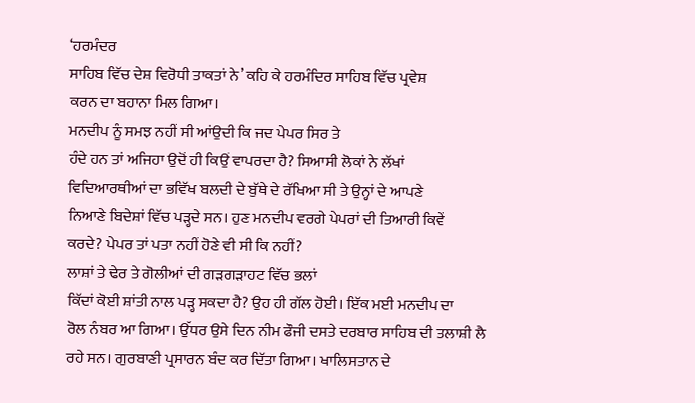‘ਹਰਮੰਦਰ
ਸਾਹਿਬ ਵਿੱਚ ਦੇਸ਼ ਵਿਰੋਧੀ ਤਾਕਤਾਂ ਨੇ’ ਕਹਿ ਕੇ ਹਰਮੰਦਿਰ ਸਾਹਿਬ ਵਿੱਚ ਪ੍ਰਵੇਸ਼
ਕਰਨ ਦਾ ਬਹਾਨਾ ਮਿਲ ਗਿਆ।
ਮਨਦੀਪ ਨੂੰ ਸਮਝ ਨਹੀਂ ਸੀ ਆਂਉਦੀ ਕਿ ਜਦ ਪੇਪਰ ਸਿਰ ਤੇ
ਹੰਦੇ ਹਨ ਤਾਂ ਅਜਿਹਾ ਉਦੋਂ ਹੀ ਕਿਉਂ ਵਾਪਰਦਾ ਹੈ? ਸਿਆਸੀ ਲੋਕਾਂ ਨੇ ਲੱਖਾਂ
ਵਿਦਿਆਰਥੀਆਂ ਦਾ ਭਵਿੱਖ ਬਲਦੀ ਦੇ ਬੁੱਥੇ ਦੇ ਰੱਖਿਆ ਸੀ ਤੇ ਉਨ੍ਹਾਂ ਦੇ ਆਪਣੇ
ਨਿਆਣੇ ਬਿਦੇਸ਼ਾਂ ਵਿੱਚ ਪੜ੍ਹਦੇ ਸਨ। ਹੁਣ ਮਨਦੀਪ ਵਰਗੇ ਪੇਪਰਾਂ ਦੀ ਤਿਆਰੀ ਕਿਵੇਂ
ਕਰਦੇ? ਪੇਪਰ ਤਾਂ ਪਤਾ ਨਹੀਂ ਹੋਣੇ ਵੀ ਸੀ ਕਿ ਨਹੀਂ?
ਲਾਸ਼ਾਂ ਤੇ ਢੇਰ ਤੇ ਗੋਲੀਆਂ ਦੀ ਗੜਗੜਾਹਟ ਵਿੱਚ ਭਲਾਂ
ਕਿੱਦਾਂ ਕੋਈ ਸ਼ਾਂਤੀ ਨਾਲ ਪੜ੍ਹ ਸਕਦਾ ਹੈ? ਉਹ ਹੀ ਗੱਲ ਹੋਈ। ਇੱਕ ਮਈ ਮਨਦੀਪ ਦਾ
ਰੋਲ ਨੰਬਰ ਆ ਗਿਆ। ਉੱਧਰ ਉਸੇ ਦਿਨ ਨੀਮ ਫੌਜੀ ਦਸਤੇ ਦਰਬਾਰ ਸਾਹਿਬ ਦੀ ਤਲਾਸ਼ੀ ਲੈ
ਰਹੇ ਸਨ। ਗੁਰਬਾਣੀ ਪ੍ਰਸਾਰਨ ਬੰਦ ਕਰ ਦਿੱਤਾ ਗਿਆ। ਖਾਲਿਸਤਾਨ ਦੇ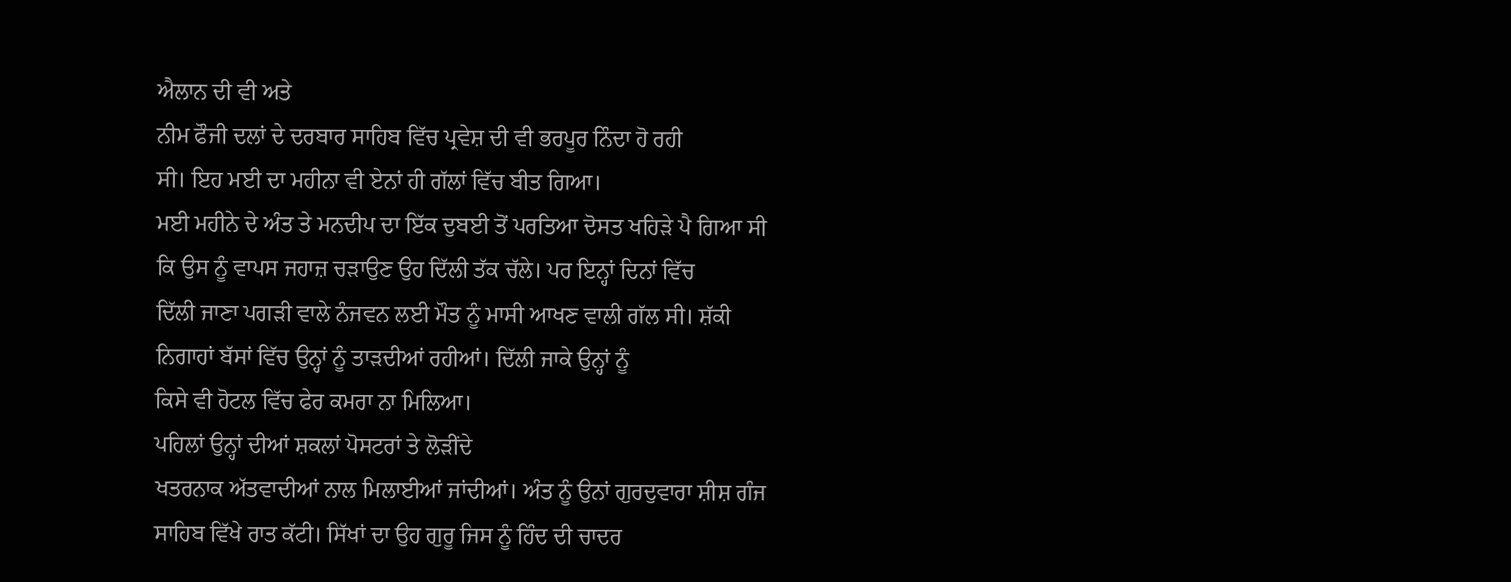ਐਲਾਨ ਦੀ ਵੀ ਅਤੇ
ਨੀਮ ਫੌਜੀ ਦਲਾਂ ਦੇ ਦਰਬਾਰ ਸਾਹਿਬ ਵਿੱਚ ਪ੍ਰਵੇਸ਼ ਦੀ ਵੀ ਭਰਪੂਰ ਨਿੰਦਾ ਹੋ ਰਹੀ
ਸੀ। ਇਹ ਮਈ ਦਾ ਮਹੀਨਾ ਵੀ ਏਨਾਂ ਹੀ ਗੱਲਾਂ ਵਿੱਚ ਬੀਤ ਗਿਆ।
ਮਈ ਮਹੀਨੇ ਦੇ ਅੰਤ ਤੇ ਮਨਦੀਪ ਦਾ ਇੱਕ ਦੁਬਈ ਤੋਂ ਪਰਤਿਆ ਦੋਸਤ ਖਹਿੜੇ ਪੈ ਗਿਆ ਸੀ
ਕਿ ਉਸ ਨੂੰ ਵਾਪਸ ਜਹਾਜ਼ ਚੜਾਉਣ ਉਹ ਦਿੱਲੀ ਤੱਕ ਚੱਲੇ। ਪਰ ਇਨ੍ਹਾਂ ਦਿਨਾਂ ਵਿੱਚ
ਦਿੱਲੀ ਜਾਣਾ ਪਗੜੀ ਵਾਲੇ ਨੰਜਵਨ ਲਈ ਮੌਤ ਨੂੰ ਮਾਸੀ ਆਖਣ ਵਾਲੀ ਗੱਲ ਸੀ। ਸ਼ੱਕੀ
ਨਿਗਾਹਾਂ ਬੱਸਾਂ ਵਿੱਚ ਉਨ੍ਹਾਂ ਨੂੰ ਤਾੜਦੀਆਂ ਰਹੀਆਂ। ਦਿੱਲੀ ਜਾਕੇ ਉਨ੍ਹਾਂ ਨੂੰ
ਕਿਸੇ ਵੀ ਹੋਟਲ ਵਿੱਚ ਫੇਰ ਕਮਰਾ ਨਾ ਮਿਲਿਆ।
ਪਹਿਲਾਂ ਉਨ੍ਹਾਂ ਦੀਆਂ ਸ਼ਕਲਾਂ ਪੋਸਟਰਾਂ ਤੇ ਲੋੜੀਂਦੇ
ਖਤਰਨਾਕ ਅੱਤਵਾਦੀਆਂ ਨਾਲ ਮਿਲਾਈਆਂ ਜਾਂਦੀਆਂ। ਅੰਤ ਨੂੰ ਉਨਾਂ ਗੁਰਦੁਵਾਰਾ ਸ਼ੀਸ਼ ਗੰਜ
ਸਾਹਿਬ ਵਿੱਖੇ ਰਾਤ ਕੱਟੀ। ਸਿੱਖਾਂ ਦਾ ਉਹ ਗੁਰੂ ਜਿਸ ਨੂੰ ਹਿੰਦ ਦੀ ਚਾਦਰ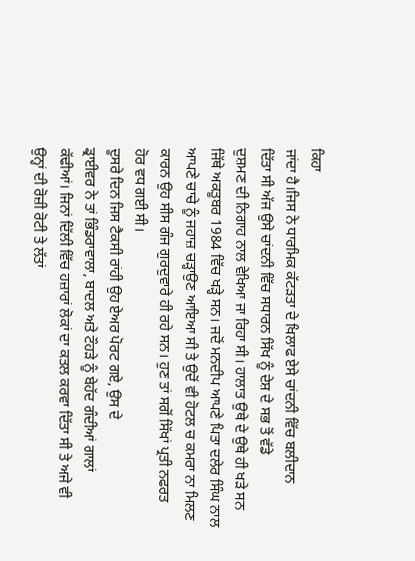ਕਿਹਾ
ਜਾਂਦਾ ਹੈ।ਜਿਸ ਨੇ ਧਾਰਮਿਕ ਕੱਟੜਤਾ ਦੇ ਖਿਲਾਫ ਏਸੇ ਚਾਂਦਨੀ ਵਿੱਚ ਬਲੀਦਾਨ
ਦਿੱਤਾ ਸੀ ਅੱਜ ਉਸੇ ਚਾਂਦਨੀ ਵਿੱਚ ਸਧਾਰਨ ਸਿੱਖ ਨੂੰ ਦੇਸ਼ ਦੇ ਸਭ ਤੋਂ ਵੱਡੇ
ਦੁਸ਼ਮਣ ਦੀ ਨਿਗਾਹ ਨਾਲ ਵੇਖਿਆ ਜਾ ਰਿਹਾ ਸੀ। ਹਾਲਾਤ ਉਥੇ ਦੇ ਉਥੇ ਹੀ ਖੜੇ ਸਨ
ਜਿੱਥੇ ਅਕਤੂਬਰ 1984 ਵਿੱਚ ਖੜ੍ਹੇ ਸਨ। ਜਦੋਂ ਮਨਦੀਪ ਆਪਣੇ ਪਿਤਾ ਦਲੇਰ ਸਿੰਘ ਨਾਲ
ਆਪਣੇ ਚਾਚੇ ਨੂੰ ਜਹਾਜ਼ ਚੜ੍ਹਾਉਣ ਆਇਆ ਸੀ ਤੇ ਉਦੋਂ ਵੀ ਹੋਟਲ ਚ ਕਮਰਾ ਨਾ ਮਿਲਣ
ਕਾਰਨ ਉਹ ਸੀਸ ਗੰਜ ਗੁਰਦੁਵਾਰੇ ਹੀ ਰਹੇ ਸਨ। ਹੁਣ ਤਾਂ ਸਗੋਂ ਸਿੱਖਾਂ ਪ੍ਰਤੀ ਨਫਰਤ
ਹੋਰ ਵਧ ਗਈ ਸੀ।
ਦੂਸਰੇ ਦਿਨ ਜਿਸ ਟੈਕਸੀ ਰਾਂਹੀ ਉਹ ਏਅਰ ਪੋਰਟ ਗਏ, ਉਸ ਦੇ
ਡ੍ਰਾਈਵਰ ਨੇ ਤਾਂ ਭਿੰਡਰਾਵਾਲਾ, ਬਾਦਲ ਅਤੇ ਟੌਹੜੇ ਨੂੰ ਬੇਹੱਦ ਗੰਦੀਆਂ ਗਾਲਾਂ
ਕੱਢੀਆਂ। ਜਿਨਾਂ ਦਿੱਲੀ ਵਿੱਚ ਹਜ਼ਾਰਾਂ ਲੋਕਾਂ ਦਾ ਕਤਲ ਕਰਵਾ ਦਿੱਤਾ ਸੀ ਤੇ ਅਜੇ ਵੀ
ਉਨ੍ਹਾਂ ਦੀ ਰੋਜ਼ੀ ਰੋਟੀ ਤੇ ਲੱਤਾਂ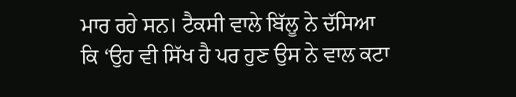ਮਾਰ ਰਹੇ ਸਨ। ਟੈਕਸੀ ਵਾਲੇ ਬਿੱਲੂ ਨੇ ਦੱਸਿਆ
ਕਿ ‘ਉਹ ਵੀ ਸਿੱਖ ਹੈ ਪਰ ਹੁਣ ਉਸ ਨੇ ਵਾਲ ਕਟਾ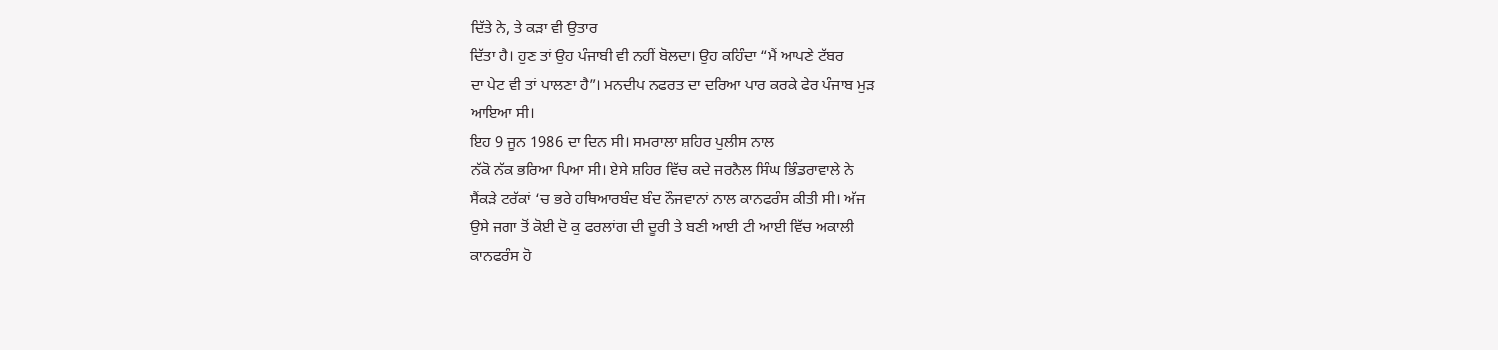ਦਿੱਤੇ ਨੇ, ਤੇ ਕੜਾ ਵੀ ਉਤਾਰ
ਦਿੱਤਾ ਹੈ। ਹੁਣ ਤਾਂ ਉਹ ਪੰਜਾਬੀ ਵੀ ਨਹੀਂ ਬੋਲਦਾ। ਉਹ ਕਹਿੰਦਾ “ਮੈਂ ਆਪਣੇ ਟੱਬਰ
ਦਾ ਪੇਟ ਵੀ ਤਾਂ ਪਾਲਣਾ ਹੈ”। ਮਨਦੀਪ ਨਫਰਤ ਦਾ ਦਰਿਆ ਪਾਰ ਕਰਕੇ ਫੇਰ ਪੰਜਾਬ ਮੁੜ
ਆਇਆ ਸੀ।
ਇਹ 9 ਜੂਨ 1986 ਦਾ ਦਿਨ ਸੀ। ਸਮਰਾਲਾ ਸ਼ਹਿਰ ਪੁਲੀਸ ਨਾਲ
ਨੱਕੋ ਨੱਕ ਭਰਿਆ ਪਿਆ ਸੀ। ਏਸੇ ਸ਼ਹਿਰ ਵਿੱਚ ਕਦੇ ਜਰਨੈਲ ਸਿੰਘ ਭਿੰਡਰਾਵਾਲੇ ਨੇ
ਸੈਂਕੜੇ ਟਰੱਕਾਂ ‘ਚ ਭਰੇ ਹਥਿਆਰਬੰਦ ਬੰਦ ਨੌਜਵਾਨਾਂ ਨਾਲ ਕਾਨਫਰੰਸ ਕੀਤੀ ਸੀ। ਅੱਜ
ਉਸੇ ਜਗਾ ਤੋਂ ਕੋਈ ਦੋ ਕੁ ਫਰਲਾਂਗ ਦੀ ਦੂਰੀ ਤੇ ਬਣੀ ਆਈ ਟੀ ਆਈ ਵਿੱਚ ਅਕਾਲੀ
ਕਾਨਫਰੰਸ ਹੋ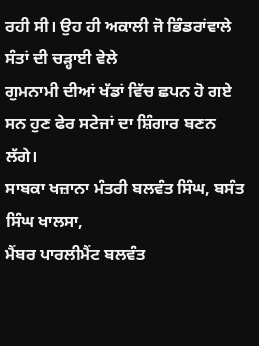ਰਹੀ ਸੀ। ਉਹ ਹੀ ਅਕਾਲੀ ਜੋ ਭਿੰਡਰਾਂਵਾਲੇ ਸੰਤਾਂ ਦੀ ਚੜ੍ਹਾਈ ਵੇਲੇ
ਗੁਮਨਾਮੀ ਦੀਆਂ ਖੱਡਾਂ ਵਿੱਚ ਛਪਨ ਹੋ ਗਏ ਸਨ ਹੁਣ ਫੇਰ ਸਟੇਜਾਂ ਦਾ ਸ਼ਿੰਗਾਰ ਬਣਨ
ਲੱਗੇ।
ਸਾਬਕਾ ਖਜ਼ਾਨਾ ਮੰਤਰੀ ਬਲਵੰਤ ਸਿੰਘ, ਬਸੰਤ ਸਿੰਘ ਖਾਲਸਾ,
ਮੈਂਬਰ ਪਾਰਲੀਮੈਂਟ ਬਲਵੰਤ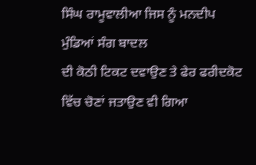ਸਿੰਘ ਰਾਮੂਵਾਲੀਆ ਜਿਸ ਨੂੰ ਮਨਦੀਪ ਮੁੰਡਿਆਂ ਸੰਗ ਬਾਦਲ
ਦੀ ਕੋਠੀ ਟਿਕਟ ਦਵਾਉਣ ਤੇ ਫੇਰ ਫਰੀਦਕੋਟ ਵਿੱਚ ਚੋਣਾਂ ਜਤਾਉਣ ਵੀ ਗਿਆ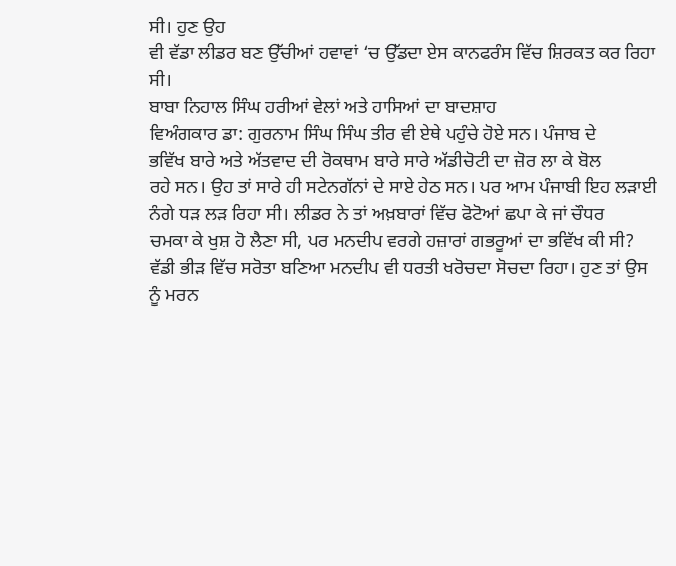ਸੀ। ਹੁਣ ਉਹ
ਵੀ ਵੱਡਾ ਲੀਡਰ ਬਣ ਉੱਚੀਆਂ ਹਵਾਵਾਂ ‘ਚ ਉੱਡਦਾ ਏਸ ਕਾਨਫਰੰਸ ਵਿੱਚ ਸ਼ਿਰਕਤ ਕਰ ਰਿਹਾ
ਸੀ।
ਬਾਬਾ ਨਿਹਾਲ ਸਿੰਘ ਹਰੀਆਂ ਵੇਲਾਂ ਅਤੇ ਹਾਸਿਆਂ ਦਾ ਬਾਦਸ਼ਾਹ
ਵਿਅੰਗਕਾਰ ਡਾ: ਗੁਰਨਾਮ ਸਿੰਘ ਸਿੰਘ ਤੀਰ ਵੀ ਏਥੇ ਪਹੁੰਚੇ ਹੋਏ ਸਨ। ਪੰਜਾਬ ਦੇ
ਭਵਿੱਖ ਬਾਰੇ ਅਤੇ ਅੱਤਵਾਦ ਦੀ ਰੋਕਥਾਮ ਬਾਰੇ ਸਾਰੇ ਅੱਡੀਚੋਟੀ ਦਾ ਜ਼ੋਰ ਲਾ ਕੇ ਬੋਲ
ਰਹੇ ਸਨ। ਉਹ ਤਾਂ ਸਾਰੇ ਹੀ ਸਟੇਨਗੱਨਾਂ ਦੇ ਸਾਏ ਹੇਠ ਸਨ। ਪਰ ਆਮ ਪੰਜਾਬੀ ਇਹ ਲੜਾਈ
ਨੰਗੇ ਧੜ ਲੜ ਰਿਹਾ ਸੀ। ਲੀਡਰ ਨੇ ਤਾਂ ਅਖ਼ਬਾਰਾਂ ਵਿੱਚ ਫੋਟੋਆਂ ਛਪਾ ਕੇ ਜਾਂ ਚੌਧਰ
ਚਮਕਾ ਕੇ ਖੁਸ਼ ਹੋ ਲੈਣਾ ਸੀ, ਪਰ ਮਨਦੀਪ ਵਰਗੇ ਹਜ਼ਾਰਾਂ ਗਭਰੂਆਂ ਦਾ ਭਵਿੱਖ ਕੀ ਸੀ?
ਵੱਡੀ ਭੀੜ ਵਿੱਚ ਸਰੋਤਾ ਬਣਿਆ ਮਨਦੀਪ ਵੀ ਧਰਤੀ ਖਰੋਚਦਾ ਸੋਚਦਾ ਰਿਹਾ। ਹੁਣ ਤਾਂ ਉਸ
ਨੂੰ ਮਰਨ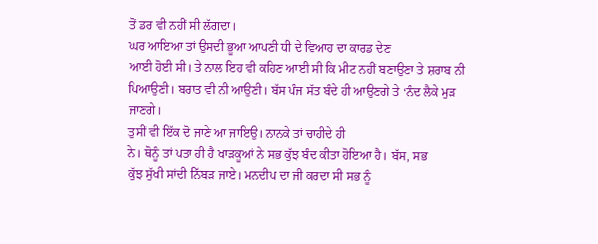ਤੋਂ ਡਰ ਵੀ ਨਹੀਂ ਸੀ ਲੱਗਦਾ।
ਘਰ ਆਇਆ ਤਾਂ ਉਸਦੀ ਭੂਆ ਆਪਣੀ ਧੀ ਦੇ ਵਿਆਹ ਦਾ ਕਾਰਡ ਦੇਣ
ਆਈ ਹੋਈ ਸੀ। ਤੇ ਨਾਲ ਇਹ ਵੀ ਕਹਿਣ ਆਈ ਸੀ ਕਿ ਮੀਟ ਨਹੀਂ ਬਣਾਉਣਾ ਤੇ ਸ਼ਰਾਬ ਨੀ
ਪਿਆਉਣੀ। ਬਰਾਤ ਵੀ ਨੀ ਆਉਣੀ। ਬੱਸ ਪੰਜ ਸੱਤ ਬੰਦੇ ਹੀ ਆਉਣਗੇ ਤੇ ‘ਨੰਦ ਲੈਕੇ ਮੁੜ
ਜਾਣਗੇ।
ਤੁਸੀਂ ਵੀ ਇੱਕ ਦੋ ਜਾਣੇ ਆ ਜਾਇਉ। ਨਾਨਕੇ ਤਾਂ ਚਾਹੀਦੇ ਹੀ
ਨੇ। ਥੋਨੂੰ ਤਾਂ ਪਤਾ ਹੀ ਹੈ ਖਾੜਕੂਆਂ ਨੇ ਸਭ ਕੁੱਝ ਬੰਦ ਕੀਤਾ ਹੋਇਆ ਹੈ। ਬੱਸ, ਸਭ
ਕੁੱਝ ਸੁੱਖੀ ਸਾਂਦੀ ਨਿੱਬੜ ਜਾਏ। ਮਨਦੀਪ ਦਾ ਜੀ ਕਰਦਾ ਸੀ ਸਭ ਨੂੰ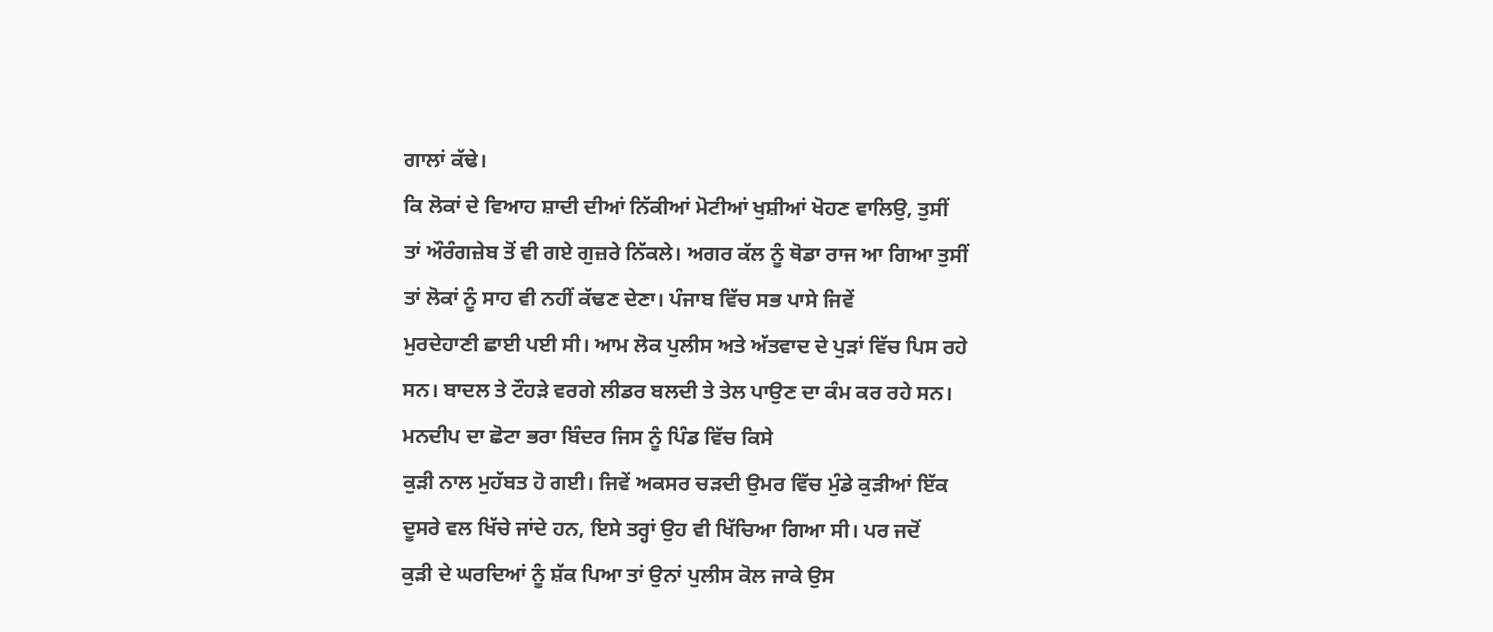ਗਾਲਾਂ ਕੱਢੇ।
ਕਿ ਲੋਕਾਂ ਦੇ ਵਿਆਹ ਸ਼ਾਦੀ ਦੀਆਂ ਨਿੱਕੀਆਂ ਮੋਟੀਆਂ ਖੁਸ਼ੀਆਂ ਖੋਹਣ ਵਾਲਿਉ, ਤੁਸੀਂ
ਤਾਂ ਔਰੰਗਜ਼ੇਬ ਤੋਂ ਵੀ ਗਏ ਗੁਜ਼ਰੇ ਨਿੱਕਲੇ। ਅਗਰ ਕੱਲ ਨੂੰ ਥੋਡਾ ਰਾਜ ਆ ਗਿਆ ਤੁਸੀਂ
ਤਾਂ ਲੋਕਾਂ ਨੂੰ ਸਾਹ ਵੀ ਨਹੀਂ ਕੱਢਣ ਦੇਣਾ। ਪੰਜਾਬ ਵਿੱਚ ਸਭ ਪਾਸੇ ਜਿਵੇਂ
ਮੁਰਦੇਹਾਣੀ ਛਾਈ ਪਈ ਸੀ। ਆਮ ਲੋਕ ਪੁਲੀਸ ਅਤੇ ਅੱਤਵਾਦ ਦੇ ਪੁੜਾਂ ਵਿੱਚ ਪਿਸ ਰਹੇ
ਸਨ। ਬਾਦਲ ਤੇ ਟੌਹੜੇ ਵਰਗੇ ਲੀਡਰ ਬਲਦੀ ਤੇ ਤੇਲ ਪਾਉਣ ਦਾ ਕੰਮ ਕਰ ਰਹੇ ਸਨ।
ਮਨਦੀਪ ਦਾ ਛੋਟਾ ਭਰਾ ਬਿੰਦਰ ਜਿਸ ਨੂੰ ਪਿੰਡ ਵਿੱਚ ਕਿਸੇ
ਕੁੜੀ ਨਾਲ ਮੁਹੱਬਤ ਹੋ ਗਈ। ਜਿਵੇਂ ਅਕਸਰ ਚੜਦੀ ਉਮਰ ਵਿੱਚ ਮੁੰਡੇ ਕੁੜੀਆਂ ਇੱਕ
ਦੂਸਰੇ ਵਲ ਖਿੱਚੇ ਜਾਂਦੇ ਹਨ, ਇਸੇ ਤਰ੍ਹਾਂ ਉਹ ਵੀ ਖਿੱਚਿਆ ਗਿਆ ਸੀ। ਪਰ ਜਦੋਂ
ਕੁੜੀ ਦੇ ਘਰਦਿਆਂ ਨੂੰ ਸ਼ੱਕ ਪਿਆ ਤਾਂ ਉਨਾਂ ਪੁਲੀਸ ਕੋਲ ਜਾਕੇ ਉਸ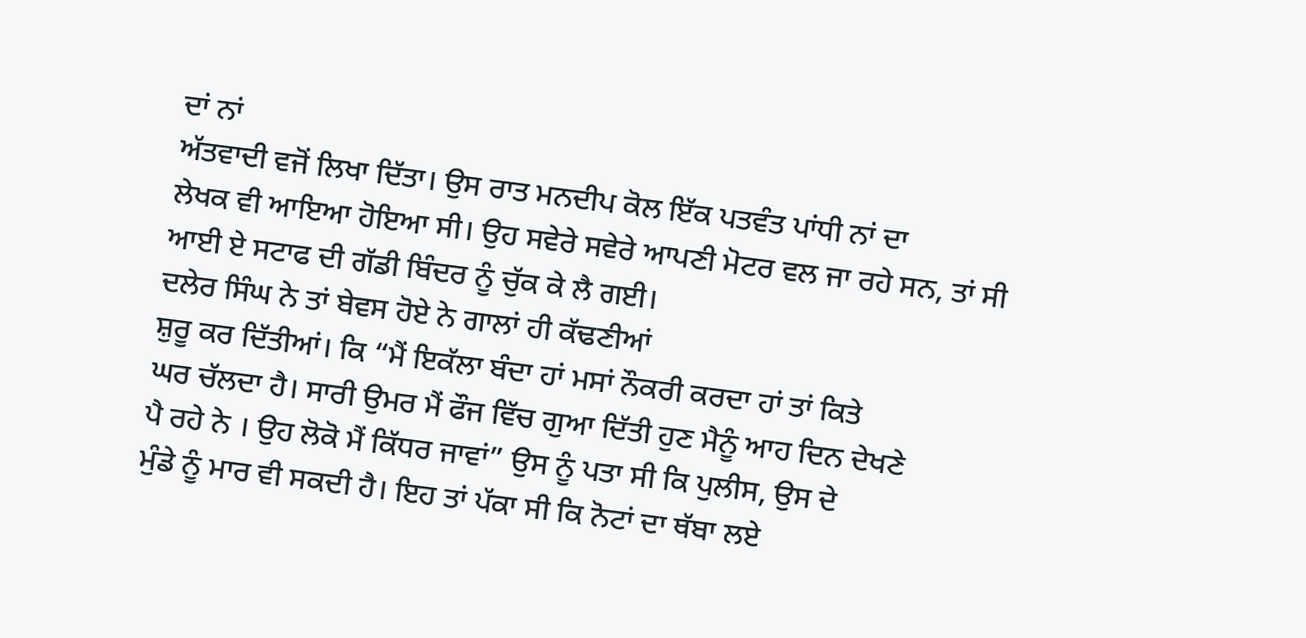ਦਾਂ ਨਾਂ
ਅੱਤਵਾਦੀ ਵਜੋਂ ਲਿਖਾ ਦਿੱਤਾ। ਉਸ ਰਾਤ ਮਨਦੀਪ ਕੋਲ ਇੱਕ ਪਤਵੰਤ ਪਾਂਧੀ ਨਾਂ ਦਾ
ਲੇਖਕ ਵੀ ਆਇਆ ਹੋਇਆ ਸੀ। ਉਹ ਸਵੇਰੇ ਸਵੇਰੇ ਆਪਣੀ ਮੋਟਰ ਵਲ ਜਾ ਰਹੇ ਸਨ, ਤਾਂ ਸੀ
ਆਈ ਏ ਸਟਾਫ ਦੀ ਗੱਡੀ ਬਿੰਦਰ ਨੂੰ ਚੁੱਕ ਕੇ ਲੈ ਗਈ।
ਦਲੇਰ ਸਿੰਘ ਨੇ ਤਾਂ ਬੇਵਸ ਹੋਏ ਨੇ ਗਾਲਾਂ ਹੀ ਕੱਢਣੀਆਂ
ਸ਼ੁਰੂ ਕਰ ਦਿੱਤੀਆਂ। ਕਿ “ਮੈਂ ਇਕੱਲਾ ਬੰਦਾ ਹਾਂ ਮਸਾਂ ਨੌਕਰੀ ਕਰਦਾ ਹਾਂ ਤਾਂ ਕਿਤੇ
ਘਰ ਚੱਲਦਾ ਹੈ। ਸਾਰੀ ਉਮਰ ਮੈਂ ਫੌਜ ਵਿੱਚ ਗੁਆ ਦਿੱਤੀ ਹੁਣ ਮੈਨੂੰ ਆਹ ਦਿਨ ਦੇਖਣੇ
ਪੈ ਰਹੇ ਨੇ । ਉਹ ਲੋਕੋ ਮੈਂ ਕਿੱਧਰ ਜਾਵਾਂ” ਉਸ ਨੂੰ ਪਤਾ ਸੀ ਕਿ ਪੁਲੀਸ, ਉਸ ਦੇ
ਮੁੰਡੇ ਨੂੰ ਮਾਰ ਵੀ ਸਕਦੀ ਹੈ। ਇਹ ਤਾਂ ਪੱਕਾ ਸੀ ਕਿ ਨੋਟਾਂ ਦਾ ਥੱਬਾ ਲਏ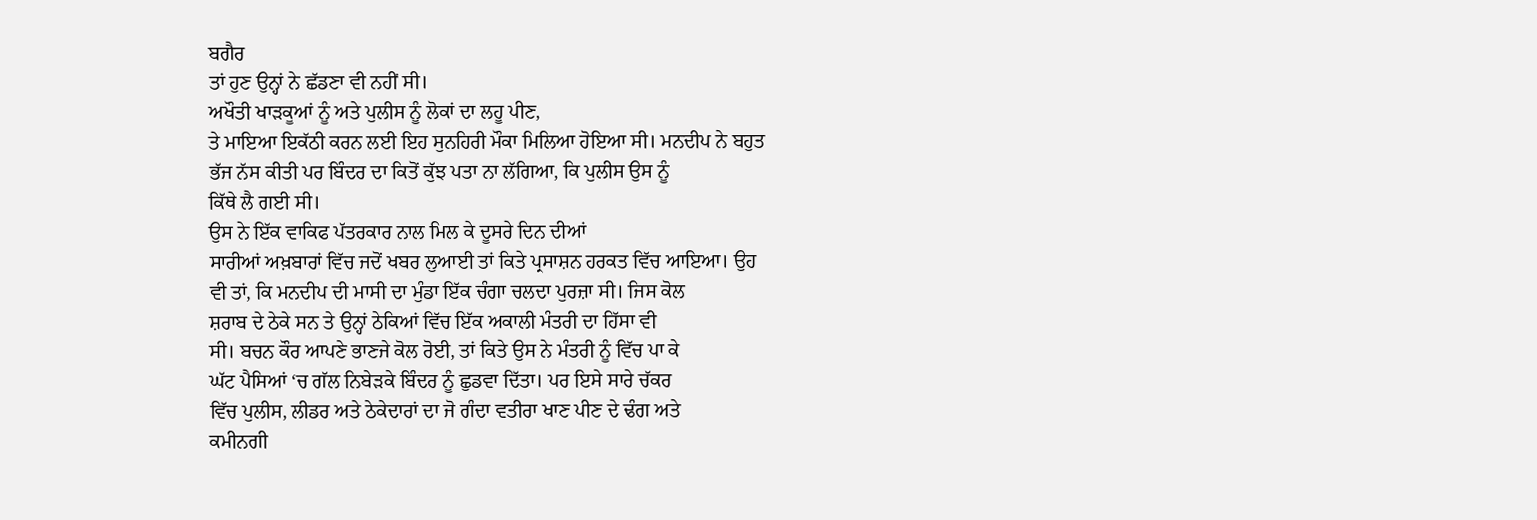ਬਗੈਰ
ਤਾਂ ਹੁਣ ਉਨ੍ਹਾਂ ਨੇ ਛੱਡਣਾ ਵੀ ਨਹੀਂ ਸੀ।
ਅਖੌਤੀ ਖਾੜਕੂਆਂ ਨੂੰ ਅਤੇ ਪੁਲੀਸ ਨੂੰ ਲੋਕਾਂ ਦਾ ਲਹੂ ਪੀਣ,
ਤੇ ਮਾਇਆ ਇਕੱਠੀ ਕਰਨ ਲਈ ਇਹ ਸੁਨਹਿਰੀ ਮੌਕਾ ਮਿਲਿਆ ਹੋਇਆ ਸੀ। ਮਨਦੀਪ ਨੇ ਬਹੁਤ
ਭੱਜ ਨੱਸ ਕੀਤੀ ਪਰ ਬਿੰਦਰ ਦਾ ਕਿਤੋਂ ਕੁੱਝ ਪਤਾ ਨਾ ਲੱਗਿਆ, ਕਿ ਪੁਲੀਸ ਉਸ ਨੂੰ
ਕਿੱਥੇ ਲੈ ਗਈ ਸੀ।
ਉਸ ਨੇ ਇੱਕ ਵਾਕਿਫ ਪੱਤਰਕਾਰ ਨਾਲ ਮਿਲ ਕੇ ਦੂਸਰੇ ਦਿਨ ਦੀਆਂ
ਸਾਰੀਆਂ ਅਖ਼ਬਾਰਾਂ ਵਿੱਚ ਜਦੋਂ ਖਬਰ ਲੁਆਈ ਤਾਂ ਕਿਤੇ ਪ੍ਰਸਾਸ਼ਨ ਹਰਕਤ ਵਿੱਚ ਆਇਆ। ਉਹ
ਵੀ ਤਾਂ, ਕਿ ਮਨਦੀਪ ਦੀ ਮਾਸੀ ਦਾ ਮੁੰਡਾ ਇੱਕ ਚੰਗਾ ਚਲਦਾ ਪੁਰਜ਼ਾ ਸੀ। ਜਿਸ ਕੋਲ
ਸ਼ਰਾਬ ਦੇ ਠੇਕੇ ਸਨ ਤੇ ਉਨ੍ਹਾਂ ਠੇਕਿਆਂ ਵਿੱਚ ਇੱਕ ਅਕਾਲੀ ਮੰਤਰੀ ਦਾ ਹਿੱਸਾ ਵੀ
ਸੀ। ਬਚਨ ਕੌਰ ਆਪਣੇ ਭਾਣਜੇ ਕੋਲ ਰੋਈ, ਤਾਂ ਕਿਤੇ ਉਸ ਨੇ ਮੰਤਰੀ ਨੂੰ ਵਿੱਚ ਪਾ ਕੇ
ਘੱਟ ਪੈਸਿਆਂ ‘ਚ ਗੱਲ ਨਿਬੇੜਕੇ ਬਿੰਦਰ ਨੂੰ ਛੁਡਵਾ ਦਿੱਤਾ। ਪਰ ਇਸੇ ਸਾਰੇ ਚੱਕਰ
ਵਿੱਚ ਪੁਲੀਸ, ਲੀਡਰ ਅਤੇ ਠੇਕੇਦਾਰਾਂ ਦਾ ਜੋ ਗੰਦਾ ਵਤੀਰਾ ਖਾਣ ਪੀਣ ਦੇ ਢੰਗ ਅਤੇ
ਕਮੀਨਗੀ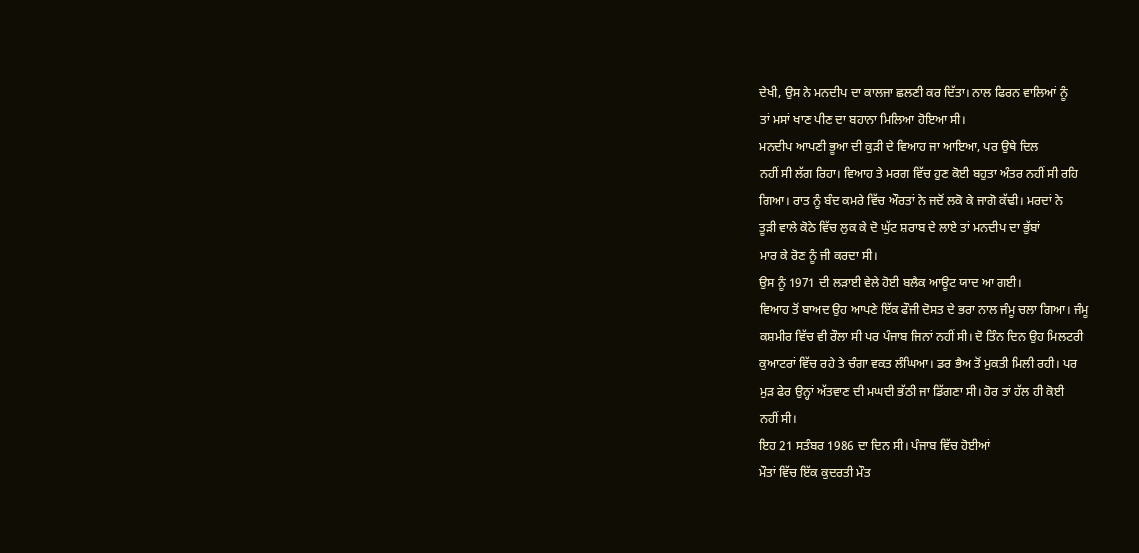ਦੇਖੀ, ਉਸ ਨੇ ਮਨਦੀਪ ਦਾ ਕਾਲਜਾ ਛਲਣੀ ਕਰ ਦਿੱਤਾ। ਨਾਲ ਫਿਰਨ ਵਾਲਿਆਂ ਨੂੰ
ਤਾਂ ਮਸਾਂ ਖਾਣ ਪੀਣ ਦਾ ਬਹਾਨਾ ਮਿਲਿਆ ਹੋਇਆ ਸੀ।
ਮਨਦੀਪ ਆਪਣੀ ਭੂਆ ਦੀ ਕੁੜੀ ਦੇ ਵਿਆਹ ਜਾ ਆਇਆ, ਪਰ ਉਥੇ ਦਿਲ
ਨਹੀਂ ਸੀ ਲੱਗ ਰਿਹਾ। ਵਿਆਹ ਤੇ ਮਰਗ ਵਿੱਚ ਹੁਣ ਕੋਈ ਬਹੁਤਾ ਅੰਤਰ ਨਹੀਂ ਸੀ ਰਹਿ
ਗਿਆ। ਰਾਤ ਨੂੰ ਬੰਦ ਕਮਰੇ ਵਿੱਚ ਔਰਤਾਂ ਨੇ ਜਦੋਂ ਲਕੋ ਕੇ ਜਾਗੋ ਕੱਢੀ। ਮਰਦਾਂ ਨੇ
ਤੂੜੀ ਵਾਲੇ ਕੋਠੇ ਵਿੱਚ ਲੁਕ ਕੇ ਦੋ ਘੁੱਟ ਸ਼ਰਾਬ ਦੇ ਲਾਏ ਤਾਂ ਮਨਦੀਪ ਦਾ ਭੁੱਬਾਂ
ਮਾਰ ਕੇ ਰੋਣ ਨੂੰ ਜੀ ਕਰਦਾ ਸੀ।
ਉਸ ਨੂੰ 1971 ਦੀ ਲੜਾਈ ਵੇਲੇ ਹੋਈ ਬਲੈਕ ਆਊਟ ਯਾਦ ਆ ਗਈ।
ਵਿਆਹ ਤੋਂ ਬਾਅਦ ਉਹ ਆਪਣੇ ਇੱਕ ਫੌਜੀ ਦੋਸਤ ਦੇ ਭਰਾ ਨਾਲ ਜੰਮੂ ਚਲਾ ਗਿਆ। ਜੰਮੂ
ਕਸ਼ਮੀਰ ਵਿੱਚ ਵੀ ਰੌਲਾ ਸੀ ਪਰ ਪੰਜਾਬ ਜਿਨਾਂ ਨਹੀਂ ਸੀ। ਦੋ ਤਿੰਨ ਦਿਨ ਉਹ ਮਿਲਟਰੀ
ਕੁਆਟਰਾਂ ਵਿੱਚ ਰਹੇ ਤੇ ਚੰਗਾ ਵਕਤ ਲੰਘਿਆ। ਡਰ ਭੈਅ ਤੋਂ ਮੁਕਤੀ ਮਿਲੀ ਰਹੀ। ਪਰ
ਮੁੜ ਫੇਰ ਉਨ੍ਹਾਂ ਅੱਤਵਾਣ ਦੀ ਮਘਦੀ ਭੱਠੀ ਜਾ ਡਿੱਗਣਾ ਸੀ। ਹੋਰ ਤਾਂ ਹੱਲ ਹੀ ਕੋਈ
ਨਹੀਂ ਸੀ।
ਇਹ 21 ਸਤੰਬਰ 1986 ਦਾ ਦਿਨ ਸੀ। ਪੰਜਾਬ ਵਿੱਚ ਹੋਈਆਂ
ਮੌਤਾਂ ਵਿੱਚ ਇੱਕ ਕੁਦਰਤੀ ਮੌਤ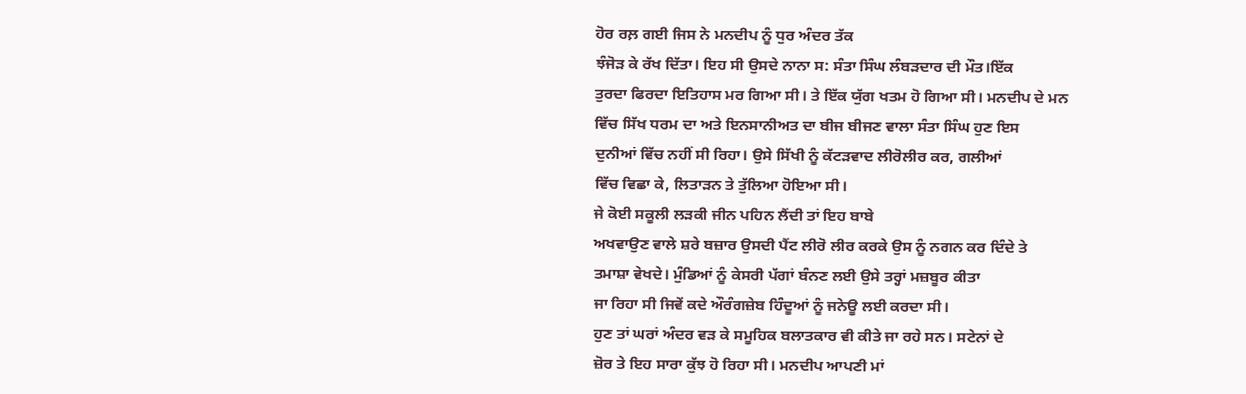ਹੋਰ ਰਲ਼ ਗਈ ਜਿਸ ਨੇ ਮਨਦੀਪ ਨੂੰ ਧੁਰ ਅੰਦਰ ਤੱਕ
ਝੰਜੋੜ ਕੇ ਰੱਖ ਦਿੱਤਾ। ਇਹ ਸੀ ਉਸਦੇ ਨਾਨਾ ਸ: ਸੰਤਾ ਸਿੰਘ ਲੰਬੜਦਾਰ ਦੀ ਮੌਤ।ਇੱਕ
ਤੁਰਦਾ ਫਿਰਦਾ ਇਤਿਹਾਸ ਮਰ ਗਿਆ ਸੀ। ਤੇ ਇੱਕ ਯੁੱਗ ਖਤਮ ਹੋ ਗਿਆ ਸੀ। ਮਨਦੀਪ ਦੇ ਮਨ
ਵਿੱਚ ਸਿੱਖ ਧਰਮ ਦਾ ਅਤੇ ਇਨਸਾਨੀਅਤ ਦਾ ਬੀਜ ਬੀਜਣ ਵਾਲਾ ਸੰਤਾ ਸਿੰਘ ਹੁਣ ਇਸ
ਦੁਨੀਆਂ ਵਿੱਚ ਨਹੀਂ ਸੀ ਰਿਹਾ। ਉਸੇ ਸਿੱਖੀ ਨੂੰ ਕੱਟੜਵਾਦ ਲੀਰੋਲੀਰ ਕਰ, ਗਲੀਆਂ
ਵਿੱਚ ਵਿਛਾ ਕੇ, ਲਿਤਾੜਨ ਤੇ ਤੁੱਲਿਆ ਹੋਇਆ ਸੀ।
ਜੇ ਕੋਈ ਸਕੂਲੀ ਲੜਕੀ ਜੀਨ ਪਹਿਨ ਲੈਂਦੀ ਤਾਂ ਇਹ ਬਾਬੇ
ਅਖਵਾਉਣ ਵਾਲੇ ਸ਼ਰੇ ਬਜ਼ਾਰ ਉਸਦੀ ਪੈਂਟ ਲੀਰੋ ਲੀਰ ਕਰਕੇ ਉਸ ਨੂੰ ਨਗਨ ਕਰ ਦਿੰਦੇ ਤੇ
ਤਮਾਸ਼ਾ ਵੇਖਦੇ। ਮੁੰਡਿਆਂ ਨੂੰ ਕੇਸਰੀ ਪੱਗਾਂ ਬੰਨਣ ਲਈ ਉਸੇ ਤਰ੍ਹਾਂ ਮਜ਼ਬੂਰ ਕੀਤਾ
ਜਾ ਰਿਹਾ ਸੀ ਜਿਵੇਂ ਕਦੇ ਔਰੰਗਜ਼ੇਬ ਹਿੰਦੂਆਂ ਨੂੰ ਜਨੇਊ ਲਈ ਕਰਦਾ ਸੀ।
ਹੁਣ ਤਾਂ ਘਰਾਂ ਅੰਦਰ ਵੜ ਕੇ ਸਮੂਹਿਕ ਬਲਾਤਕਾਰ ਵੀ ਕੀਤੇ ਜਾ ਰਹੇ ਸਨ। ਸਟੇਨਾਂ ਦੇ
ਜ਼ੋਰ ਤੇ ਇਹ ਸਾਰਾ ਕੁੱਝ ਹੋ ਰਿਹਾ ਸੀ। ਮਨਦੀਪ ਆਪਣੀ ਮਾਂ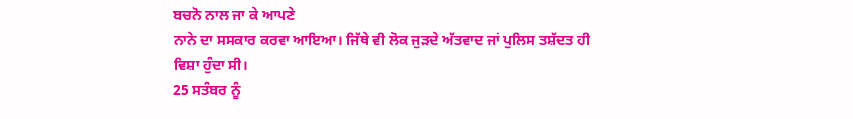ਬਚਨੋ ਨਾਲ ਜਾ ਕੇ ਆਪਣੇ
ਨਾਨੇ ਦਾ ਸਸਕਾਰ ਕਰਵਾ ਆਇਆ। ਜਿੱਥੇ ਵੀ ਲੋਕ ਜੁੜਦੇ ਅੱਤਵਾਦ ਜਾਂ ਪੁਲਿਸ ਤਸ਼ੱਦਤ ਹੀ
ਵਿਸ਼ਾ ਹੁੰਦਾ ਸੀ।
25 ਸਤੰਬਰ ਨੂੰ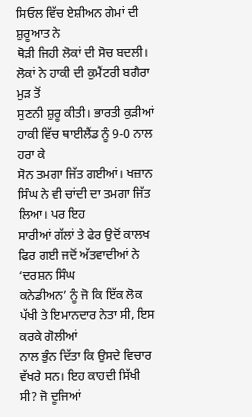ਸਿਓਲ ਵਿੱਚ ਏਸ਼ੀਅਨ ਗੇਮਾਂ ਦੀ ਸ਼ੁਰੂਆਤ ਨੇ
ਥੋੜੀ ਜਿਹੀ ਲੋਕਾਂ ਦੀ ਸੋਚ ਬਦਲੀ। ਲੋਕਾਂ ਨੇ ਹਾਕੀ ਦੀ ਕੁਮੈਂਟਰੀ ਬਗੈਰਾ ਮੁੜ ਤੋਂ
ਸੁਣਨੀ ਸ਼ੁਰੂ ਕੀਤੀ। ਭਾਰਤੀ ਕੁੜੀਆਂ ਹਾਕੀ ਵਿੱਚ ਥਾਈਲੈਂਡ ਨੂੰ 9-0 ਨਾਲ ਹਰਾ ਕੇ
ਸੋਨ ਤਮਗਾ ਜਿੱਤ ਗਈਆਂ। ਖਜ਼ਾਨ ਸਿੰਘ ਨੇ ਵੀ ਚਾਂਦੀ ਦਾ ਤਮਗਾ ਜਿੱਤ ਲਿਆ। ਪਰ ਇਹ
ਸਾਰੀਆਂ ਗੱਲਾਂ ਤੇ ਫੇਰ ਉਦੋਂ ਕਾਲਖ ਫਿਰ ਗਈ ਜਦੋਂ ਅੱਤਵਾਦੀਆਂ ਨੇ ‘ਦਰਸ਼ਨ ਸਿੰਘ
ਕਨੇਡੀਅਨ’ ਨੂੰ ਜੋ ਕਿ ਇੱਕ ਲੋਕ ਪੱਖੀ ਤੇ ਇਮਾਨਦਾਰ ਨੇਤਾ ਸੀ, ਇਸ ਕਰਕੇ ਗੋਲੀਆਂ
ਨਾਲ ਭੁੰਨ ਦਿੱਤਾ ਕਿ ਉਸਦੇ ਵਿਚਾਰ ਵੱਖਰੇ ਸਨ। ਇਹ ਕਾਹਦੀ ਸਿੱਖੀ ਸੀ? ਜੋ ਦੂਜਿਆਂ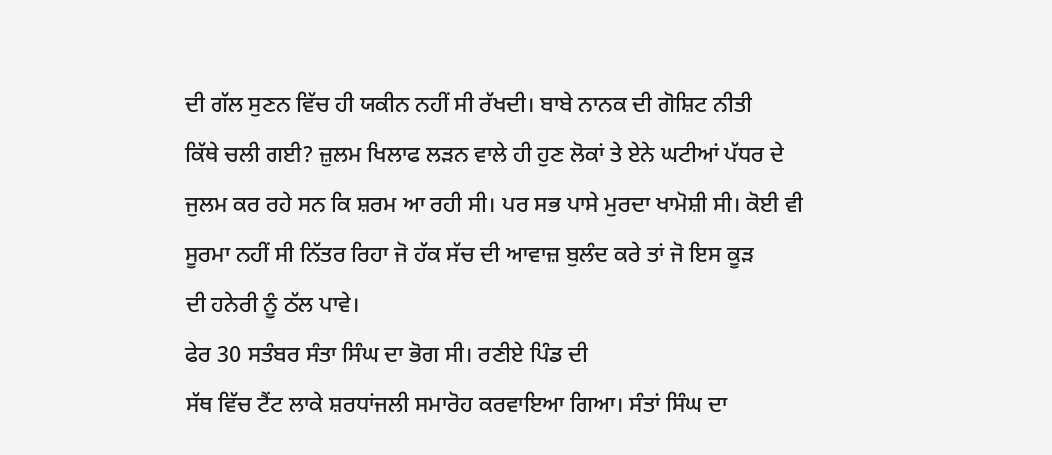ਦੀ ਗੱਲ ਸੁਣਨ ਵਿੱਚ ਹੀ ਯਕੀਨ ਨਹੀਂ ਸੀ ਰੱਖਦੀ। ਬਾਬੇ ਨਾਨਕ ਦੀ ਗੋਸ਼ਿਟ ਨੀਤੀ
ਕਿੱਥੇ ਚਲੀ ਗਈ? ਜ਼ੁਲਮ ਖਿਲਾਫ ਲੜਨ ਵਾਲੇ ਹੀ ਹੁਣ ਲੋਕਾਂ ਤੇ ਏਨੇ ਘਟੀਆਂ ਪੱਧਰ ਦੇ
ਜੁਲਮ ਕਰ ਰਹੇ ਸਨ ਕਿ ਸ਼ਰਮ ਆ ਰਹੀ ਸੀ। ਪਰ ਸਭ ਪਾਸੇ ਮੁਰਦਾ ਖਾਮੋਸ਼ੀ ਸੀ। ਕੋਈ ਵੀ
ਸੂਰਮਾ ਨਹੀਂ ਸੀ ਨਿੱਤਰ ਰਿਹਾ ਜੋ ਹੱਕ ਸੱਚ ਦੀ ਆਵਾਜ਼ ਬੁਲੰਦ ਕਰੇ ਤਾਂ ਜੋ ਇਸ ਕੂੜ
ਦੀ ਹਨੇਰੀ ਨੂੰ ਠੱਲ ਪਾਵੇ।
ਫੇਰ 30 ਸਤੰਬਰ ਸੰਤਾ ਸਿੰਘ ਦਾ ਭੋਗ ਸੀ। ਰਣੀਏ ਪਿੰਡ ਦੀ
ਸੱਥ ਵਿੱਚ ਟੈਂਟ ਲਾਕੇ ਸ਼ਰਧਾਂਜਲੀ ਸਮਾਰੋਹ ਕਰਵਾਇਆ ਗਿਆ। ਸੰਤਾਂ ਸਿੰਘ ਦਾ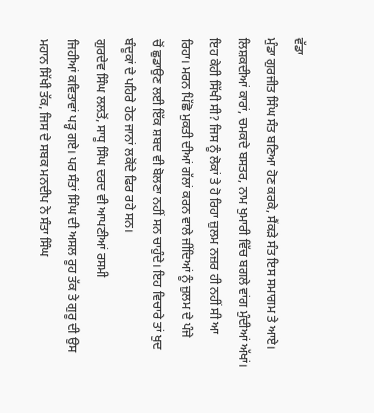ਵੱਡਾ
ਮੁੰਡਾ ਗੁਰਜੀਤ ਸਿੰਘ ਸੰਤ ਬਣਿਆ ਹੋਣ ਕਰਕੇ, ਸੈਂਕੜੇ ਸੰਤ ਇਸ ਸਮਾਗਮ ਤੇ ਆਏ।
ਲਿਸ਼ਕਦੀਆਂ ਕਾਰਾਂ, ਚਮਕਦੇ ਬਸਤਰ, ਨਾਮ ਖੁਮਾਰੀ ਵਿੱਚ ਬਗਲੇ ਵਾਂਗ ਮੁੰਦੀਆਂ ਅੱਖਾਂ।
ਇਹ ਕੇਹੀ ਸਿੱਖੀ ਸੀ? ਜਿਸ ਨੂੰ ਲੋਕਾਂ ਤੇ ਹੋ ਰਿਹਾ ਜ਼ੁਲਮ ਨਜ਼ਰ ਹੀ ਨਹੀਂ ਸੀ ਆ
ਰਿਹਾ। ਮਰਨ ਪਿੱਛੋ ਮੁਕਤੀ ਦੀਆਂ ਗੱਲਾਂ ਕਰਨ ਵਾਲੇ ਜੀਂਦਿਆਂ ਨੂੰ ਜ਼ੁਲਮ ਦੇ ਪੰਜੇ
ਚੋਂ ਛੁਡਾਉਣ ਲਈ ਇੱਕ ਸ਼ਬਦ ਵੀ ਬੋਲਣਾ ਨਹੀਂ ਸਨ ਚਾਹੁੰਦੇ। ਇਹ ਵਿਚਾਰੇ ਤਾਂ ਖੁਦ
ਬੰਦੂਕਾਂ ਦੇ ਪਹਿਰੇ ਹੇਠ ਜਾਨਾਂ ਲਕੋਂਦੇ ਫਿਰ ਰਹੇ ਸਨ।
ਗੁਰਦੇਵ ਸਿੰਘ ਲਲਤੋਂ, ਸਾਧੂ ਸਿੰਘ ਦਰਦ ਵੀ ਆਪਣੀਆਂ ਰਸਮੀ
ਜਿਹੀਆਂ ਕਵਿਤਾਵਾਂ ਪੜ੍ਹ ਗਏ। ਪਰ ਸੰਤਾਂ ਸਿੰਘ ਦੀ ਅਸਲ ਰੂਹ ਤੱਕ ਤੇ ਗੁਰੂ ਦੀ ਉਸ
ਮਹਾਨ ਸਿੱਖੀ ਤੱਕ, ਜਿਸ ਦੇ ਸਬਕ ਮਨਦੀਪ ਨੇ ਸੰਤਾ ਸਿੰਘ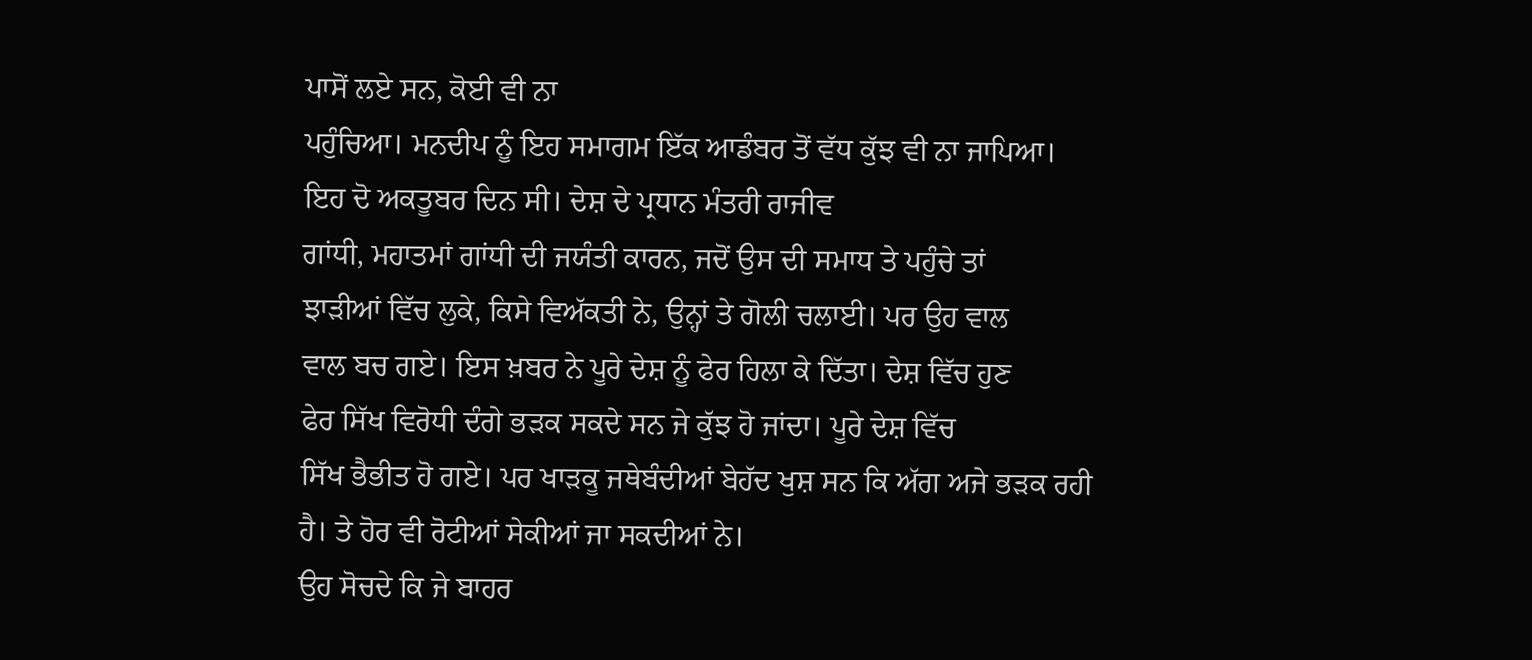ਪਾਸੋਂ ਲਏ ਸਨ, ਕੋਈ ਵੀ ਨਾ
ਪਹੁੰਚਿਆ। ਮਨਦੀਪ ਨੂੰ ਇਹ ਸਮਾਗਮ ਇੱਕ ਆਡੰਬਰ ਤੋਂ ਵੱਧ ਕੁੱਝ ਵੀ ਨਾ ਜਾਪਿਆ।
ਇਹ ਦੋ ਅਕਤੂਬਰ ਦਿਨ ਸੀ। ਦੇਸ਼ ਦੇ ਪ੍ਰਧਾਨ ਮੰਤਰੀ ਰਾਜੀਵ
ਗਾਂਧੀ, ਮਹਾਤਮਾਂ ਗਾਂਧੀ ਦੀ ਜਯੰਤੀ ਕਾਰਨ, ਜਦੋਂ ਉਸ ਦੀ ਸਮਾਧ ਤੇ ਪਹੁੰਚੇ ਤਾਂ
ਝਾੜੀਆਂ ਵਿੱਚ ਲੁਕੇ, ਕਿਸੇ ਵਿਅੱਕਤੀ ਨੇ, ਉਨ੍ਹਾਂ ਤੇ ਗੋਲੀ ਚਲਾਈ। ਪਰ ਉਹ ਵਾਲ
ਵਾਲ ਬਚ ਗਏ। ਇਸ ਖ਼ਬਰ ਨੇ ਪੂਰੇ ਦੇਸ਼ ਨੂੰ ਫੇਰ ਹਿਲਾ ਕੇ ਦਿੱਤਾ। ਦੇਸ਼ ਵਿੱਚ ਹੁਣ
ਫੇਰ ਸਿੱਖ ਵਿਰੋਧੀ ਦੰਗੇ ਭੜਕ ਸਕਦੇ ਸਨ ਜੇ ਕੁੱਝ ਹੋ ਜਾਂਦਾ। ਪੂਰੇ ਦੇਸ਼ ਵਿੱਚ
ਸਿੱਖ ਭੈਭੀਤ ਹੋ ਗਏ। ਪਰ ਖਾੜਕੂ ਜਥੇਬੰਦੀਆਂ ਬੇਹੱਦ ਖੁਸ਼ ਸਨ ਕਿ ਅੱਗ ਅਜੇ ਭੜਕ ਰਹੀ
ਹੈ। ਤੇ ਹੋਰ ਵੀ ਰੋਟੀਆਂ ਸੇਕੀਆਂ ਜਾ ਸਕਦੀਆਂ ਨੇ।
ਉਹ ਸੋਚਦੇ ਕਿ ਜੇ ਬਾਹਰ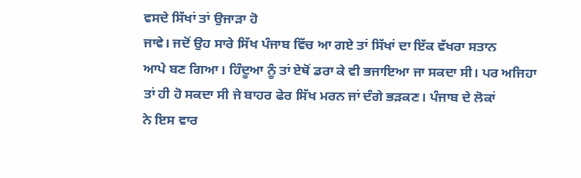ਵਸਦੇ ਸਿੱਖਾਂ ਤਾਂ ਉਜਾੜਾ ਹੋ
ਜਾਵੇ। ਜਦੋਂ ਉਹ ਸਾਰੇ ਸਿੱਖ ਪੰਜਾਬ ਵਿੱਚ ਆ ਗਏ ਤਾਂ ਸਿੱਖਾਂ ਦਾ ਇੱਕ ਵੱਖਰਾ ਸਤਾਨ
ਆਪੇ ਬਣ ਗਿਆ। ਹਿੰਦੂਆ ਨੂੰ ਤਾਂ ਏਥੋਂ ਡਰਾ ਕੇ ਵੀ ਭਜਾਇਆ ਜਾ ਸਕਦਾ ਸੀ। ਪਰ ਅਜਿਹਾ
ਤਾਂ ਹੀ ਹੋ ਸਕਦਾ ਸੀ ਜੇ ਬਾਹਰ ਫੇਰ ਸਿੱਖ ਮਰਨ ਜਾਂ ਦੰਗੇ ਭੜਕਣ। ਪੰਜਾਬ ਦੇ ਲੋਕਾਂ
ਨੇ ਇਸ ਵਾਰ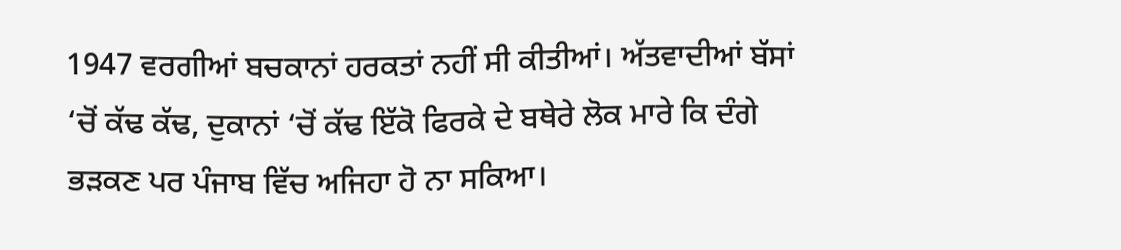1947 ਵਰਗੀਆਂ ਬਚਕਾਨਾਂ ਹਰਕਤਾਂ ਨਹੀਂ ਸੀ ਕੀਤੀਆਂ। ਅੱਤਵਾਦੀਆਂ ਬੱਸਾਂ
‘ਚੋਂ ਕੱਢ ਕੱਢ, ਦੁਕਾਨਾਂ ‘ਚੋਂ ਕੱਢ ਇੱਕੋ ਫਿਰਕੇ ਦੇ ਬਥੇਰੇ ਲੋਕ ਮਾਰੇ ਕਿ ਦੰਗੇ
ਭੜਕਣ ਪਰ ਪੰਜਾਬ ਵਿੱਚ ਅਜਿਹਾ ਹੋ ਨਾ ਸਕਿਆ।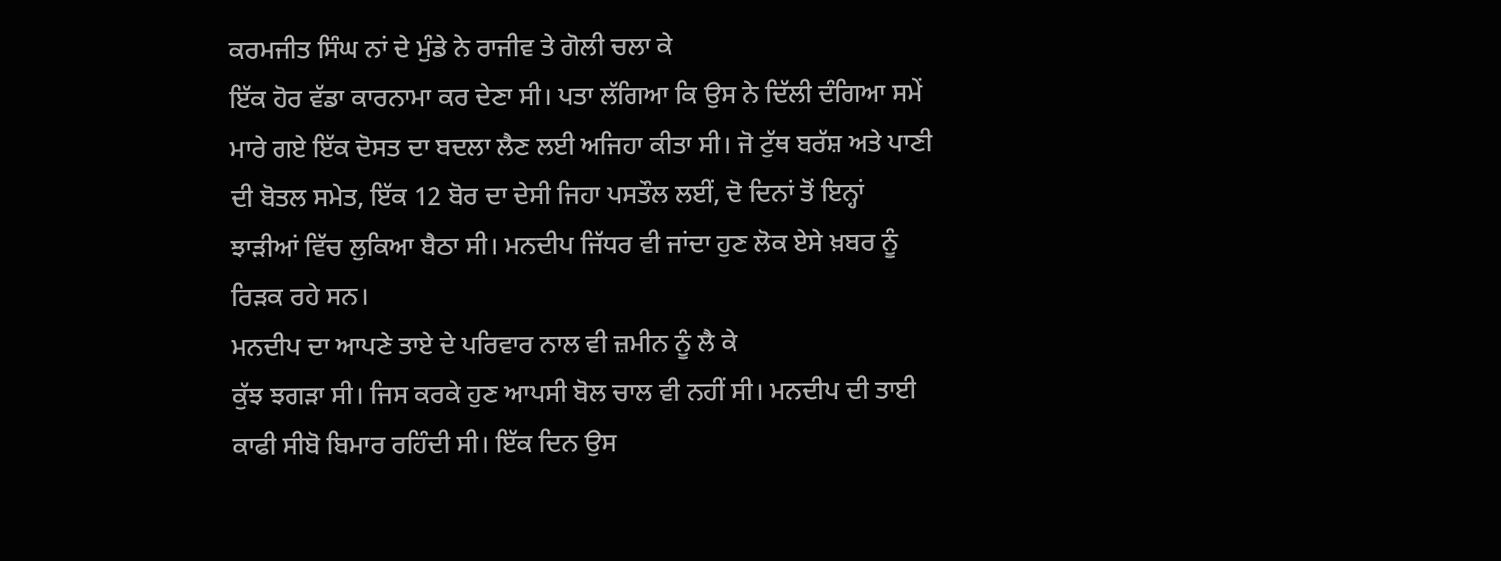ਕਰਮਜੀਤ ਸਿੰਘ ਨਾਂ ਦੇ ਮੁੰਡੇ ਨੇ ਰਾਜੀਵ ਤੇ ਗੋਲੀ ਚਲਾ ਕੇ
ਇੱਕ ਹੋਰ ਵੱਡਾ ਕਾਰਨਾਮਾ ਕਰ ਦੇਣਾ ਸੀ। ਪਤਾ ਲੱਗਿਆ ਕਿ ਉਸ ਨੇ ਦਿੱਲੀ ਦੰਗਿਆ ਸਮੇਂ
ਮਾਰੇ ਗਏ ਇੱਕ ਦੋਸਤ ਦਾ ਬਦਲਾ ਲੈਣ ਲਈ ਅਜਿਹਾ ਕੀਤਾ ਸੀ। ਜੋ ਟੁੱਥ ਬਰੱਸ਼ ਅਤੇ ਪਾਣੀ
ਦੀ ਬੋਤਲ ਸਮੇਤ, ਇੱਕ 12 ਬੋਰ ਦਾ ਦੇਸੀ ਜਿਹਾ ਪਸਤੌਲ ਲਈਂ, ਦੋ ਦਿਨਾਂ ਤੋਂ ਇਨ੍ਹਾਂ
ਝਾੜੀਆਂ ਵਿੱਚ ਲੁਕਿਆ ਬੈਠਾ ਸੀ। ਮਨਦੀਪ ਜਿੱਧਰ ਵੀ ਜਾਂਦਾ ਹੁਣ ਲੋਕ ਏਸੇ ਖ਼ਬਰ ਨੂੰ
ਰਿੜਕ ਰਹੇ ਸਨ।
ਮਨਦੀਪ ਦਾ ਆਪਣੇ ਤਾਏ ਦੇ ਪਰਿਵਾਰ ਨਾਲ ਵੀ ਜ਼ਮੀਨ ਨੂੰ ਲੈ ਕੇ
ਕੁੱਝ ਝਗੜਾ ਸੀ। ਜਿਸ ਕਰਕੇ ਹੁਣ ਆਪਸੀ ਬੋਲ ਚਾਲ ਵੀ ਨਹੀਂ ਸੀ। ਮਨਦੀਪ ਦੀ ਤਾਈ
ਕਾਫੀ ਸੀਬੋ ਬਿਮਾਰ ਰਹਿੰਦੀ ਸੀ। ਇੱਕ ਦਿਨ ਉਸ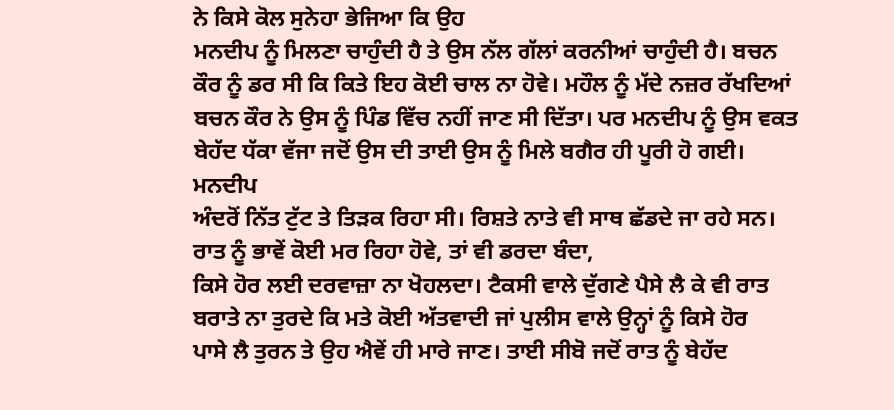ਨੇ ਕਿਸੇ ਕੋਲ ਸੁਨੇਹਾ ਭੇਜਿਆ ਕਿ ਉਹ
ਮਨਦੀਪ ਨੂੰ ਮਿਲਣਾ ਚਾਹੁੰਦੀ ਹੈ ਤੇ ਉਸ ਨੱਲ ਗੱਲਾਂ ਕਰਨੀਆਂ ਚਾਹੁੰਦੀ ਹੈ। ਬਚਨ
ਕੌਰ ਨੂੰ ਡਰ ਸੀ ਕਿ ਕਿਤੇ ਇਹ ਕੋਈ ਚਾਲ ਨਾ ਹੋਵੇ। ਮਹੌਲ ਨੂੰ ਮੱਦੇ ਨਜ਼ਰ ਰੱਖਦਿਆਂ
ਬਚਨ ਕੌਰ ਨੇ ਉਸ ਨੂੰ ਪਿੰਡ ਵਿੱਚ ਨਹੀਂ ਜਾਣ ਸੀ ਦਿੱਤਾ। ਪਰ ਮਨਦੀਪ ਨੂੰ ਉਸ ਵਕਤ
ਬੇਹੱਦ ਧੱਕਾ ਵੱਜਾ ਜਦੋਂ ਉਸ ਦੀ ਤਾਈ ਉਸ ਨੂੰ ਮਿਲੇ ਬਗੈਰ ਹੀ ਪੂਰੀ ਹੋ ਗਈ। ਮਨਦੀਪ
ਅੰਦਰੋਂ ਨਿੱਤ ਟੁੱਟ ਤੇ ਤਿੜਕ ਰਿਹਾ ਸੀ। ਰਿਸ਼ਤੇ ਨਾਤੇ ਵੀ ਸਾਥ ਛੱਡਦੇ ਜਾ ਰਹੇ ਸਨ।
ਰਾਤ ਨੂੰ ਭਾਵੇਂ ਕੋਈ ਮਰ ਰਿਹਾ ਹੋਵੇ, ਤਾਂ ਵੀ ਡਰਦਾ ਬੰਦਾ,
ਕਿਸੇ ਹੋਰ ਲਈ ਦਰਵਾਜ਼ਾ ਨਾ ਖੋਹਲਦਾ। ਟੈਕਸੀ ਵਾਲੇ ਦੁੱਗਣੇ ਪੈਸੇ ਲੈ ਕੇ ਵੀ ਰਾਤ
ਬਰਾਤੇ ਨਾ ਤੁਰਦੇ ਕਿ ਮਤੇ ਕੋਈ ਅੱਤਵਾਦੀ ਜਾਂ ਪੁਲੀਸ ਵਾਲੇ ਉਨ੍ਹਾਂ ਨੂੰ ਕਿਸੇ ਹੋਰ
ਪਾਸੇ ਲੈ ਤੁਰਨ ਤੇ ਉਹ ਐਵੇਂ ਹੀ ਮਾਰੇ ਜਾਣ। ਤਾਈ ਸੀਬੋ ਜਦੋਂ ਰਾਤ ਨੂੰ ਬੇਹੱਦ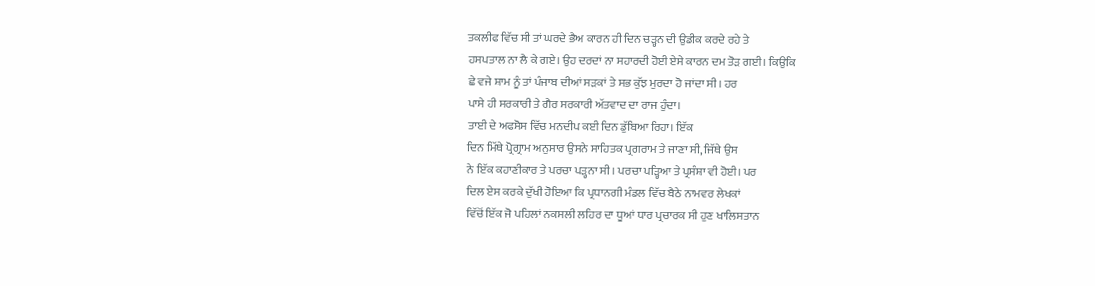ਤਕਲੀਫ ਵਿੱਚ ਸੀ ਤਾਂ ਘਰਦੇ ਭੈਅ ਕਾਰਨ ਹੀ ਦਿਨ ਚੜ੍ਹਨ ਦੀ ਉਡੀਕ ਕਰਦੇ ਰਹੇ ਤੇ
ਹਸਪਤਾਲ ਨਾ ਲੈ ਕੇ ਗਏ। ਉਹ ਦਰਦਾਂ ਨਾ ਸਹਾਰਦੀ ਹੋਈ ਏਸੇ ਕਾਰਨ ਦਮ ਤੋੜ ਗਈ। ਕਿਉਕਿ
ਛੇ ਵਜੇ ਸ਼ਾਮ ਨੂੰ ਤਾਂ ਪੰਜਾਬ ਦੀਆਂ ਸੜਕਾਂ ਤੇ ਸਭ ਕੁੱਝ ਮੁਰਦਾ ਹੋ ਜਾਂਦਾ ਸੀ। ਹਰ
ਪਾਸੇ ਹੀ ਸਰਕਾਰੀ ਤੇ ਗੈਰ ਸਰਕਾਰੀ ਅੱਤਵਾਦ ਦਾ ਰਾਜ ਹੁੰਦਾ।
ਤਾਈ ਦੇ ਅਫਸੋਸ ਵਿੱਚ ਮਨਦੀਪ ਕਈ ਦਿਨ ਡੁੱਬਿਆ ਰਿਹਾ। ਇੱਕ
ਦਿਨ ਮਿੱਥੇ ਪ੍ਰੋਗ੍ਰਾਮ ਅਨੁਸਾਰ ਉਸਨੇ ਸਾਹਿਤਕ ਪ੍ਰਗਰਾਮ ਤੇ ਜਾਣਾ ਸੀ, ਜਿੱਥੇ ਉਸ
ਨੇ ਇੱਕ ਕਹਾਣੀਕਾਰ ਤੇ ਪਰਚਾ ਪੜ੍ਹਨਾ ਸੀ। ਪਰਚਾ ਪੜ੍ਹਿਆ ਤੇ ਪ੍ਰਸੰਸ਼ਾ ਵੀ ਹੋਈ। ਪਰ
ਦਿਲ ਏਸ ਕਰਕੇ ਦੁੱਖੀ ਹੋਇਆ ਕਿ ਪ੍ਰਧਾਨਗੀ ਮੰਡਲ ਵਿੱਚ ਬੈਠੇ ਨਾਮਵਰ ਲੇਖਕਾਂ
ਵਿੱਚੋਂ ਇੱਕ ਜੋ ਪਹਿਲਾਂ ਨਕਸਲੀ ਲਹਿਰ ਦਾ ਧੂਆਂ ਧਾਰ ਪ੍ਰਚਾਰਕ ਸੀ ਹੁਣ ਖਾਲਿਸਤਾਨ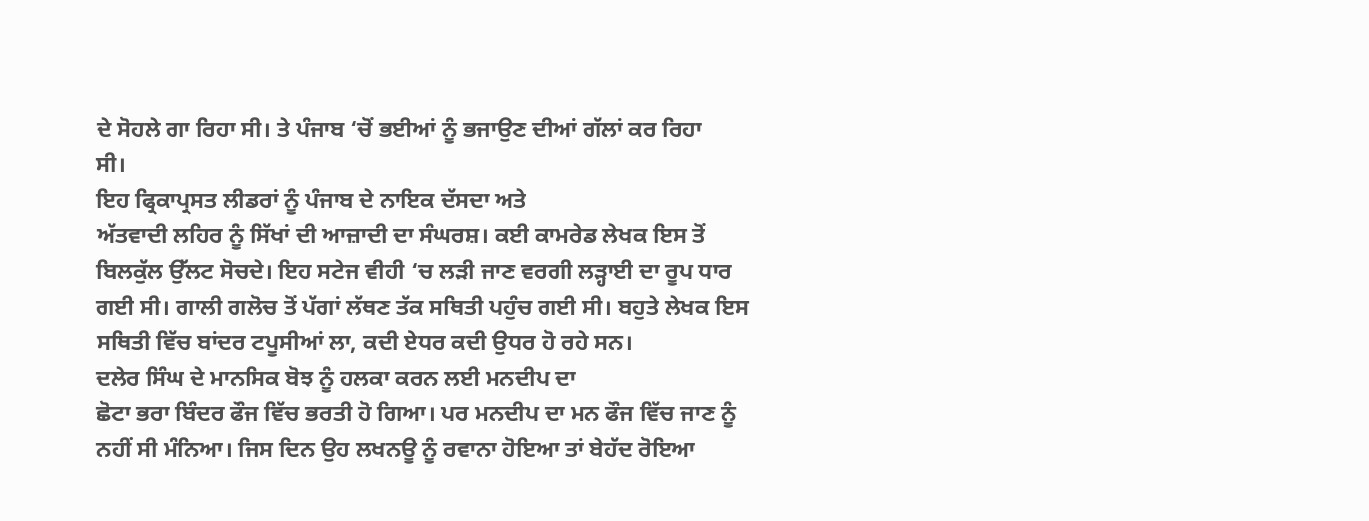ਦੇ ਸੋਹਲੇ ਗਾ ਰਿਹਾ ਸੀ। ਤੇ ਪੰਜਾਬ ‘ਚੋਂ ਭਈਆਂ ਨੂੰ ਭਜਾਉਣ ਦੀਆਂ ਗੱਲਾਂ ਕਰ ਰਿਹਾ
ਸੀ।
ਇਹ ਫ੍ਰਿਕਾਪ੍ਰਸਤ ਲੀਡਰਾਂ ਨੂੰ ਪੰਜਾਬ ਦੇ ਨਾਇਕ ਦੱਸਦਾ ਅਤੇ
ਅੱਤਵਾਦੀ ਲਹਿਰ ਨੂੰ ਸਿੱਖਾਂ ਦੀ ਆਜ਼ਾਦੀ ਦਾ ਸੰਘਰਸ਼। ਕਈ ਕਾਮਰੇਡ ਲੇਖਕ ਇਸ ਤੋਂ
ਬਿਲਕੁੱਲ ਉੱਲਟ ਸੋਚਦੇ। ਇਹ ਸਟੇਜ ਵੀਹੀ ‘ਚ ਲੜੀ ਜਾਣ ਵਰਗੀ ਲੜ੍ਹਾਈ ਦਾ ਰੂਪ ਧਾਰ
ਗਈ ਸੀ। ਗਾਲੀ ਗਲੋਚ ਤੋਂ ਪੱਗਾਂ ਲੱਥਣ ਤੱਕ ਸਥਿਤੀ ਪਹੁੰਚ ਗਈ ਸੀ। ਬਹੁਤੇ ਲੇਖਕ ਇਸ
ਸਥਿਤੀ ਵਿੱਚ ਬਾਂਦਰ ਟਪੂਸੀਆਂ ਲਾ, ਕਦੀ ਏਧਰ ਕਦੀ ਉਧਰ ਹੋ ਰਹੇ ਸਨ।
ਦਲੇਰ ਸਿੰਘ ਦੇ ਮਾਨਸਿਕ ਬੋਝ ਨੂੰ ਹਲਕਾ ਕਰਨ ਲਈ ਮਨਦੀਪ ਦਾ
ਛੋਟਾ ਭਰਾ ਬਿੰਦਰ ਫੌਜ ਵਿੱਚ ਭਰਤੀ ਹੋ ਗਿਆ। ਪਰ ਮਨਦੀਪ ਦਾ ਮਨ ਫੌਜ ਵਿੱਚ ਜਾਣ ਨੂੰ
ਨਹੀਂ ਸੀ ਮੰਨਿਆ। ਜਿਸ ਦਿਨ ਉਹ ਲਖਨਊ ਨੂੰ ਰਵਾਨਾ ਹੋਇਆ ਤਾਂ ਬੇਹੱਦ ਰੋਇਆ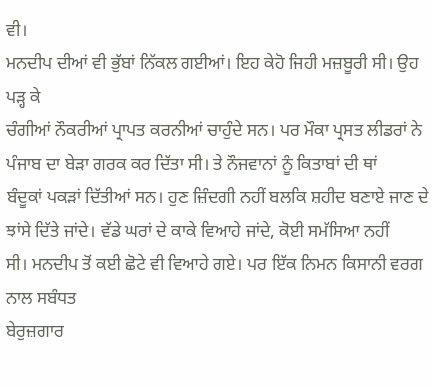ਵੀ।
ਮਨਦੀਪ ਦੀਆਂ ਵੀ ਭੁੱਬਾਂ ਨਿੱਕਲ ਗਈਆਂ। ਇਹ ਕੇਹੋ ਜਿਹੀ ਮਜ਼ਬੂਰੀ ਸੀ। ਉਹ ਪੜ੍ਹ ਕੇ
ਚੰਗੀਆਂ ਨੌਕਰੀਆਂ ਪ੍ਰਾਪਤ ਕਰਨੀਆਂ ਚਾਹੁੰਦੇ ਸਨ। ਪਰ ਮੌਕਾ ਪ੍ਰਸਤ ਲੀਡਰਾਂ ਨੇ
ਪੰਜਾਬ ਦਾ ਬੇੜਾ ਗਰਕ ਕਰ ਦਿੱਤਾ ਸੀ। ਤੇ ਨੌਜਵਾਨਾਂ ਨੂੰ ਕਿਤਾਬਾਂ ਦੀ ਥਾਂ
ਬੰਦੂਕਾਂ ਪਕੜਾਂ ਦਿੱਤੀਆਂ ਸਨ। ਹੁਣ ਜ਼ਿੰਦਗੀ ਨਹੀਂ ਬਲਕਿ ਸ਼ਹੀਦ ਬਣਾਏ ਜਾਣ ਦੇ
ਝਾਂਸੇ ਦਿੱਤੇ ਜਾਂਦੇ। ਵੱਡੇ ਘਰਾਂ ਦੇ ਕਾਕੇ ਵਿਆਹੇ ਜਾਂਦੇ, ਕੋਈ ਸਮੱਸਿਆ ਨਹੀਂ
ਸੀ। ਮਨਦੀਪ ਤੋਂ ਕਈ ਛੋਟੇ ਵੀ ਵਿਆਹੇ ਗਏ। ਪਰ ਇੱਕ ਨਿਮਨ ਕਿਸਾਨੀ ਵਰਗ ਨਾਲ ਸਬੰਧਤ
ਬੇਰੁਜ਼ਗਾਰ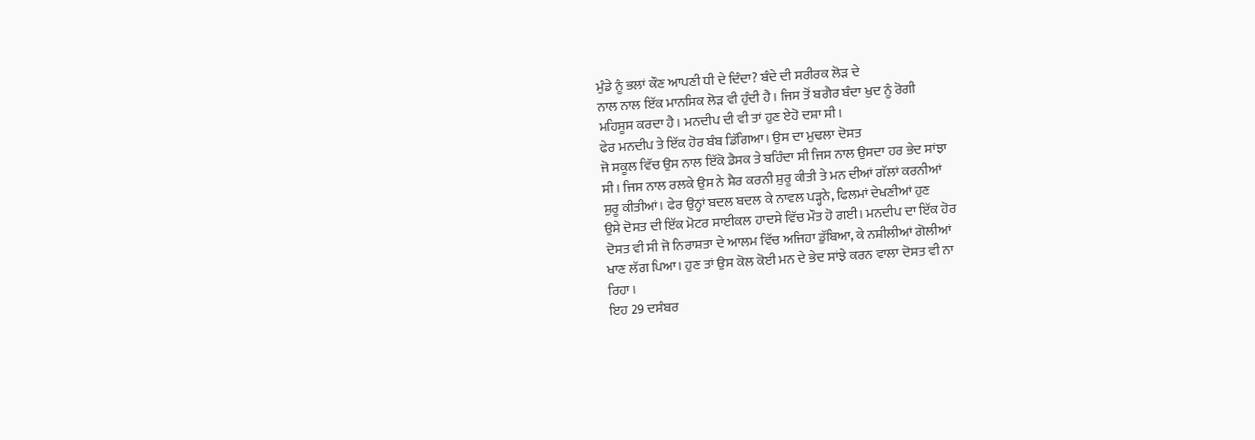ਮੁੰਡੇ ਨੂੰ ਭਲਾਂ ਕੌਣ ਆਪਣੀ ਧੀ ਦੇ ਦਿੰਦਾ? ਬੰਦੇ ਦੀ ਸਰੀਰਕ ਲੋੜ ਦੇ
ਨਾਲ ਨਾਲ ਇੱਕ ਮਾਨਸਿਕ ਲੋੜ ਵੀ ਹੁੰਦੀ ਹੈ। ਜਿਸ ਤੋਂ ਬਗੈਰ ਬੰਦਾ ਖੁਦ ਨੂੰ ਰੋਗੀ
ਮਹਿਸੂਸ ਕਰਦਾ ਹੈ। ਮਨਦੀਪ ਦੀ ਵੀ ਤਾਂ ਹੁਣ ਏਹੋ ਦਸ਼ਾ ਸੀ।
ਫੇਰ ਮਨਦੀਪ ਤੇ ਇੱਕ ਹੋਰ ਬੰਬ ਡਿੱਗਿਆ। ਉਸ ਦਾ ਮੁਢਲਾ ਦੋਸਤ
ਜੋ ਸਕੂਲ ਵਿੱਚ ਉਸ ਨਾਲ ਇੱਕੋ ਡੈਸਕ ਤੇ ਬਹਿੰਦਾ ਸੀ ਜਿਸ ਨਾਲ ਉਸਦਾ ਹਰ ਭੇਦ ਸਾਂਝਾ
ਸੀ। ਜਿਸ ਨਾਲ ਰਲਕੇ ਉਸ ਨੇ ਸ਼ੈਰ ਕਰਨੀ ਸ਼ੁਰੂ ਕੀਤੀ ਤੇ ਮਨ ਦੀਆਂ ਗੱਲਾਂ ਕਰਨੀਆਂ
ਸ਼ੁਰੂ ਕੀਤੀਆਂ। ਫੇਰ ਉਨ੍ਹਾਂ ਬਦਲ ਬਦਲ ਕੇ ਨਾਵਲ ਪੜ੍ਹਨੇ, ਫਿਲਮਾਂ ਦੇਖਣੀਆਂ ਹੁਣ
ਉਸੇ ਦੋਸਤ ਦੀ ਇੱਕ ਮੋਟਰ ਸਾਈਕਲ ਹਾਦਸੇ ਵਿੱਚ ਮੌਤ ਹੋ ਗਈ। ਮਨਦੀਪ ਦਾ ਇੱਕ ਹੋਰ
ਦੋਸਤ ਵੀ ਸੀ ਜੋ ਨਿਰਾਸ਼ਤਾ ਦੇ ਆਲਮ ਵਿੱਚ ਅਜਿਹਾ ਡੁੱਬਿਆ, ਕੇ ਨਸ਼ੀਲੀਆਂ ਗੋਲੀਆਂ
ਖਾਣ ਲੱਗ ਪਿਆ। ਹੁਣ ਤਾਂ ਉਸ ਕੋਲ ਕੋਈ ਮਨ ਦੇ ਭੇਦ ਸਾਂਝੇ ਕਰਨ ਵਾਲਾ ਦੋਸਤ ਵੀ ਨਾ
ਰਿਹਾ।
ਇਹ 29 ਦਸੰਬਰ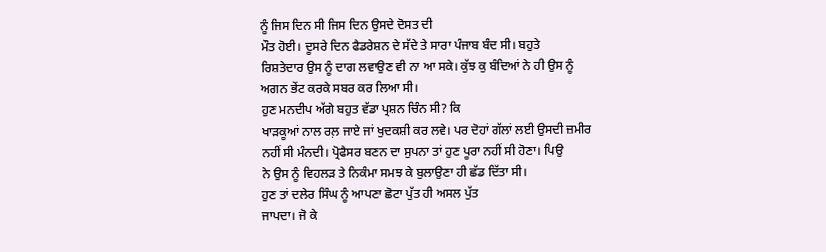ਨੂੰ ਜਿਸ ਦਿਨ ਸੀ ਜਿਸ ਦਿਨ ਉਸਦੇ ਦੋਸਤ ਦੀ
ਮੌਤ ਹੋਈ। ਦੂਸਰੇ ਦਿਨ ਫੈਡਰੇਸ਼ਨ ਦੇ ਸੱਦੇ ਤੇ ਸਾਰਾ ਪੰਜਾਬ ਬੰਦ ਸੀ। ਬਹੁਤੇ
ਰਿਸ਼ਤੇਦਾਰ ਉਸ ਨੂੰ ਦਾਗ ਲਵਾਉਣ ਵੀ ਨਾ ਆ ਸਕੇ। ਕੁੱਝ ਕੁ ਬੰਦਿਆਂ ਨੇ ਹੀ ਉਸ ਨੂੰ
ਅਗਨ ਭੇਂਟ ਕਰਕੇ ਸਬਰ ਕਰ ਲਿਆ ਸੀ।
ਹੁਣ ਮਨਦੀਪ ਅੱਗੇ ਬਹੁਤ ਵੱਡਾ ਪ੍ਰਸ਼ਨ ਚਿੰਨ ਸੀ? ਕਿ
ਖਾੜਕੂਆਂ ਨਾਲ ਰਲ਼ ਜਾਏ ਜਾਂ ਖੁਦਕਸ਼ੀ ਕਰ ਲਵੇ। ਪਰ ਦੋਹਾਂ ਗੱਲਾਂ ਲਈ ਉਸਦੀ ਜ਼ਮੀਰ
ਨਹੀਂ ਸੀ ਮੰਨਦੀ। ਪ੍ਰੋਫੈਸਰ ਬਣਨ ਦਾ ਸੁਪਨਾ ਤਾਂ ਹੁਣ ਪੂਰਾ ਨਹੀਂ ਸੀ ਹੋਣਾ। ਪਿਉ
ਨੇ ਉਸ ਨੂੰ ਵਿਹਲੜ ਤੇ ਨਿਕੰਮਾ ਸਮਝ ਕੇ ਬੁਲਾਉਣਾ ਹੀ ਛੱਡ ਦਿੱਤਾ ਸੀ।
ਹੁਣ ਤਾਂ ਦਲੇਰ ਸਿੰਘ ਨੂੰ ਆਪਣਾ ਛੋਟਾ ਪੁੱਤ ਹੀ ਅਸਲ ਪੁੱਤ
ਜਾਪਦਾ। ਜੋ ਕੇ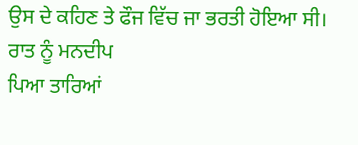ਉਸ ਦੇ ਕਹਿਣ ਤੇ ਫੌਜ ਵਿੱਚ ਜਾ ਭਰਤੀ ਹੋਇਆ ਸੀ। ਰਾਤ ਨੂੰ ਮਨਦੀਪ
ਪਿਆ ਤਾਰਿਆਂ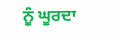ਨੂੰ ਘੂਰਦਾ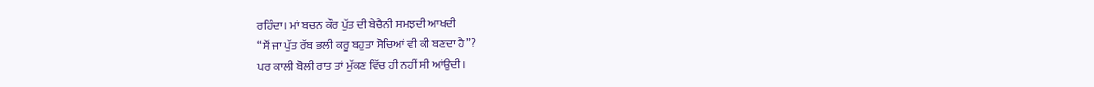ਰਹਿੰਦਾ। ਮਾਂ ਬਚਨ ਕੌਰ ਪੁੱਤ ਦੀ ਬੇਚੈਨੀ ਸਮਝਦੀ ਆਖਦੀ
“ਸੌਂ ਜਾ ਪੁੱਤ ਰੱਬ ਭਲੀ ਕਰੂ ਬਹੁਤਾ ਸੋਚਿਆਂ ਵੀ ਕੀ ਬਣਦਾ ਹੈ”?
ਪਰ ਕਾਲੀ ਬੋਲੀ ਰਾਤ ਤਾਂ ਮੁੱਕਣ ਵਿੱਚ ਹੀ ਨਹੀਂ ਸੀ ਆਂਉਦੀ।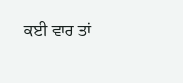ਕਈ ਵਾਰ ਤਾਂ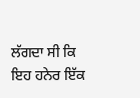ਲੱਗਦਾ ਸੀ ਕਿ ਇਹ ਹਨੇਰ ਇੱਕ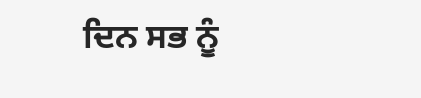ਦਿਨ ਸਭ ਨੂੰ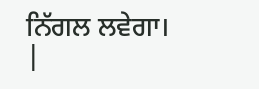ਨਿੱਗਲ ਲਵੇਗਾ।
|